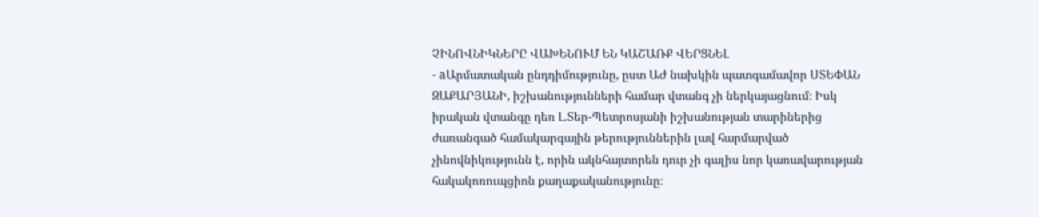ՉԻՆՈՎՆԻԿՆԵՐԸ ՎԱԽԵՆՈՒՄ ԵՆ ԿԱՇԱՌՔ ՎԵՐՑՆԵԼ
- aԱրմատական ընդդիմությունը, ըստ ԱԺ նախկին պատգամավոր ՍՏԵՓԱՆ ԶԱՔԱՐՅԱՆԻ, իշխանությունների համար վտանգ չի ներկայացնում։ Իսկ իրական վտանգը դեռ Լ.Տեր-Պետրոսյանի իշխանության տարիներից ժառանգած համակարգային թերություններին լավ հարմարված չինովնիկությունն է, որին ակնհայտորեն դուր չի գալիս նոր կառավարության հակակոռուպցիոն քաղաքականությունը։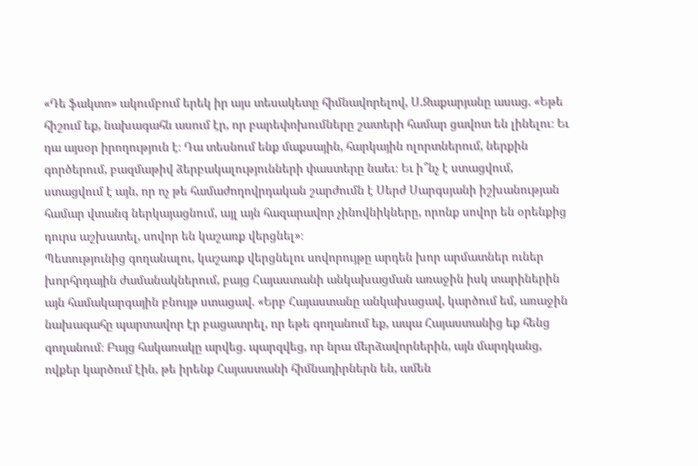«Դե ֆակտո» ակումբում երեկ իր այս տեսակետը հիմնավորելով, Ս.Զաքարյանը ասաց. «Եթե հիշում եք, նախագահն ասում էր, որ բարեփոխումները շատերի համար ցավոտ են լինելու։ Եւ դա այսօր իրողություն է։ Դա տեսնում ենք մաքսային, հարկային ոլորտներում, ներքին գործերում, բազմաթիվ ձերբակալությունների փաստերը նաեւ։ Եւ ի՞նչ է ստացվում, ստացվում է այն, որ ոչ թե համաժողովրդական շարժումն է Սերժ Սարգսյանի իշխանության համար վտանգ ներկայացնում, այլ այն հազարավոր չինովնիկները, որոնք սովոր են օրենքից դուրս աշխատել, սովոր են կաշառք վերցնել»։
Պետությունից գողանալու, կաշառք վերցնելու սովորույթը արդեն խոր արմատներ ուներ խորհրդային ժամանակներում, բայց Հայաստանի անկախացման առաջին իսկ տարիներին այն համակարգային բնույթ ստացավ. «Երբ Հայաստանը անկախացավ, կարծում եմ, առաջին նախագահը պարտավոր էր բացատրել, որ եթե գողանում եք, ապա Հայաստանից եք հենց գողանում։ Բայց հակառակը արվեց. պարզվեց, որ նրա մերձավորներին, այն մարդկանց, ովքեր կարծում էին, թե իրենք Հայաստանի հիմնադիրներն են, ամեն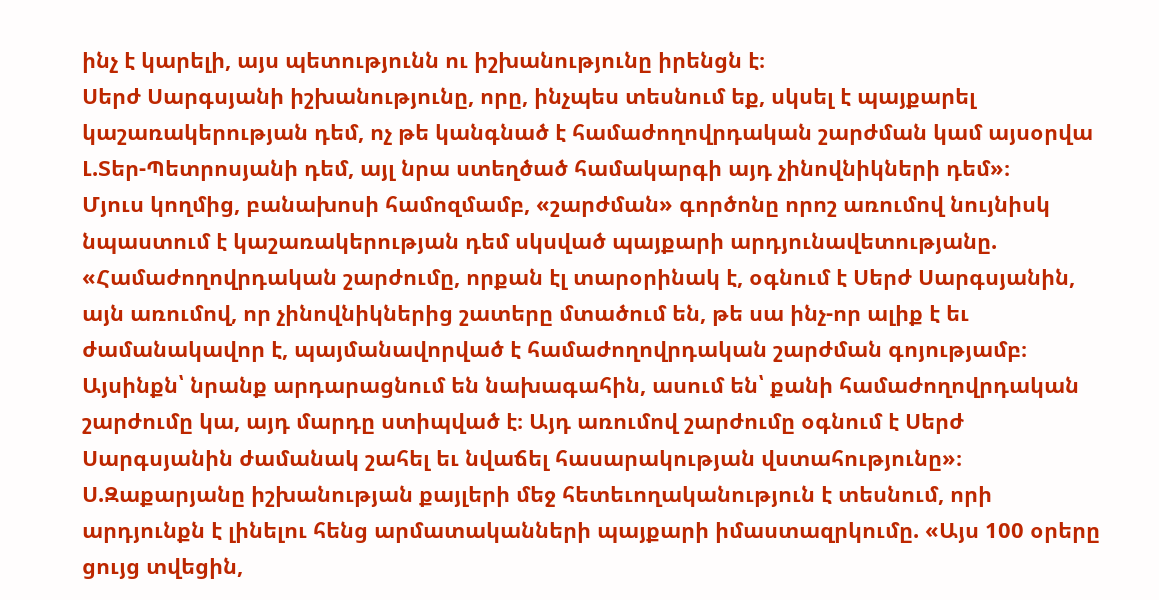ինչ է կարելի, այս պետությունն ու իշխանությունը իրենցն է։
Սերժ Սարգսյանի իշխանությունը, որը, ինչպես տեսնում եք, սկսել է պայքարել կաշառակերության դեմ, ոչ թե կանգնած է համաժողովրդական շարժման կամ այսօրվա Լ.Տեր-Պետրոսյանի դեմ, այլ նրա ստեղծած համակարգի այդ չինովնիկների դեմ»։
Մյուս կողմից, բանախոսի համոզմամբ, «շարժման» գործոնը որոշ առումով նույնիսկ նպաստում է կաշառակերության դեմ սկսված պայքարի արդյունավետությանը. «Համաժողովրդական շարժումը, որքան էլ տարօրինակ է, օգնում է Սերժ Սարգսյանին, այն առումով, որ չինովնիկներից շատերը մտածում են, թե սա ինչ-որ ալիք է եւ ժամանակավոր է, պայմանավորված է համաժողովրդական շարժման գոյությամբ։ Այսինքն՝ նրանք արդարացնում են նախագահին, ասում են՝ քանի համաժողովրդական շարժումը կա, այդ մարդը ստիպված է։ Այդ առումով շարժումը օգնում է Սերժ Սարգսյանին ժամանակ շահել եւ նվաճել հասարակության վստահությունը»։
Ս.Զաքարյանը իշխանության քայլերի մեջ հետեւողականություն է տեսնում, որի արդյունքն է լինելու հենց արմատականների պայքարի իմաստազրկումը. «Այս 100 օրերը ցույց տվեցին,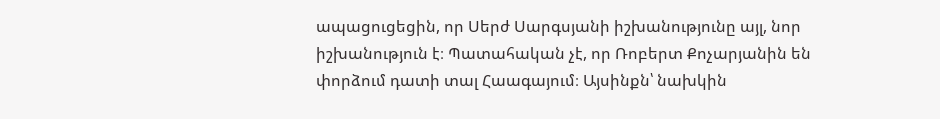ապացուցեցին, որ Սերժ Սարգսյանի իշխանությունը այլ, նոր իշխանություն է։ Պատահական չէ, որ Ռոբերտ Քոչարյանին են փորձում դատի տալ Հաագայում։ Այսինքն՝ նախկին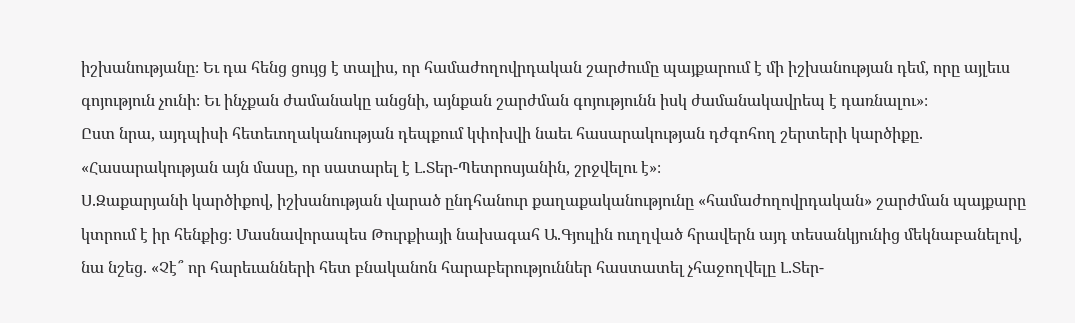իշխանությանը։ Եւ դա հենց ցույց է տալիս, որ համաժողովրդական շարժումը պայքարում է մի իշխանության դեմ, որը այլեւս գոյություն չունի։ Եւ ինչքան ժամանակը անցնի, այնքան շարժման գոյությունն իսկ ժամանակավրեպ է դառնալու»։
Ըստ նրա, այդպիսի հետեւողականության դեպքում կփոխվի նաեւ հասարակության դժգոհող շերտերի կարծիքը. «Հասարակության այն մասը, որ սատարել է Լ.Տեր-Պետրոսյանին, շրջվելու է»։
Ս.Զաքարյանի կարծիքով, իշխանության վարած ընդհանուր քաղաքականությունը «համաժողովրդական» շարժման պայքարը կտրում է իր հենքից։ Մասնավորապես Թուրքիայի նախագահ Ա.Գյուլին ուղղված հրավերն այդ տեսանկյունից մեկնաբանելով, նա նշեց. «Չէ՞ որ հարեւանների հետ բնականոն հարաբերություններ հաստատել չհաջողվելը Լ.Տեր-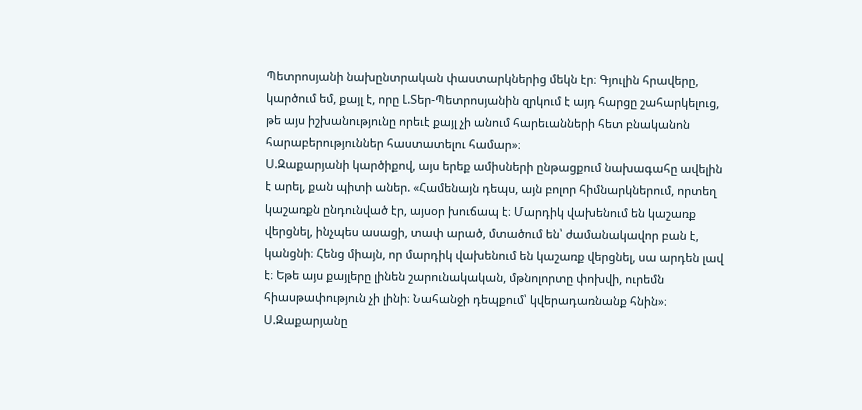Պետրոսյանի նախընտրական փաստարկներից մեկն էր։ Գյուլին հրավերը, կարծում եմ, քայլ է, որը Լ.Տեր-Պետրոսյանին զրկում է այդ հարցը շահարկելուց, թե այս իշխանությունը որեւէ քայլ չի անում հարեւանների հետ բնականոն հարաբերություններ հաստատելու համար»։
Ս.Զաքարյանի կարծիքով, այս երեք ամիսների ընթացքում նախագահը ավելին է արել, քան պիտի աներ. «Համենայն դեպս, այն բոլոր հիմնարկներում, որտեղ կաշառքն ընդունված էր, այսօր խուճապ է։ Մարդիկ վախենում են կաշառք վերցնել, ինչպես ասացի, տափ արած, մտածում են՝ ժամանակավոր բան է, կանցնի։ Հենց միայն, որ մարդիկ վախենում են կաշառք վերցնել, սա արդեն լավ է։ Եթե այս քայլերը լինեն շարունակական, մթնոլորտը փոխվի, ուրեմն հիասթափություն չի լինի։ Նահանջի դեպքում՝ կվերադառնանք հնին»։
Ս.Զաքարյանը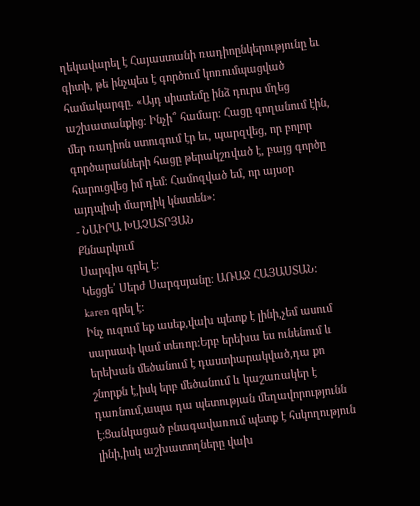ղեկավարել է Հայաստանի ռադիոընկերությունը եւ գիտի, թե ինչպես է գործում կոռումպացված համակարգը. «Այդ սիստեմը ինձ դուրս մղեց աշխատանքից։ Ինչի՞ համար։ Հացը գողանում էին, մեր ռադիոն ստուգում էր եւ, պարզվեց, որ բոլոր գործարանների հացը թերակշռված է, բայց գործը հարուցվեց իմ դեմ։ Համոզված եմ, որ այսօր այդպիսի մարդիկ կնստեն»։
- ՆԱԻՐԱ ԽԱՉԱՏՐՅԱՆ
Քննարկում
Սարգիս գրել է:
Կեցցե՛ Սերժ Սարգսյանը: ԱՌԱՋ ՀԱՅԱՍՏԱՆ:
karen գրել է:
Ինչ ուզում եք ասեք,վախ պետք է լինի,չեմ ասում սարսափ կամ տեռոր:Երբ երեխա ես ունենում և երեխան մեծանում է դաստիարակված,դա քո շնորքն է,իսկ երբ մեծանում և կաշառակեր է դառնում,ապա դա պետության մեղավորությունն է:Ցանկացած բնագավառում պետք է հսկողություն լինի,իսկ աշխատողները վախ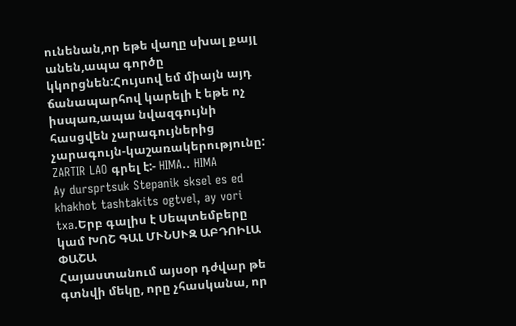ունենան,որ եթե վաղը սխալ քայլ անեն,ապա գործը կկորցնեն:Հույսով եմ միայն այդ ճանապարհով կարելի է եթե ոչ իսպառ,ապա նվազգույնի հասցվեն չարագույներից չարագույն-կաշառակերությունը:
ZARTIR LAO գրել է:- HIMA.. HIMA
Ay dursprtsuk Stepanik sksel es ed khakhot tashtakits ogtvel, ay vori txa.Երբ գալիս է Սեպտեմբերը կամ ԽՈՇ ԳԱԼ ՄՒՆՍՒԶ ԱԲԴՈԻԼԱ ՓԱՇԱ
Հայաստանում այսօր դժվար թե գտնվի մեկը, որը չհասկանա, որ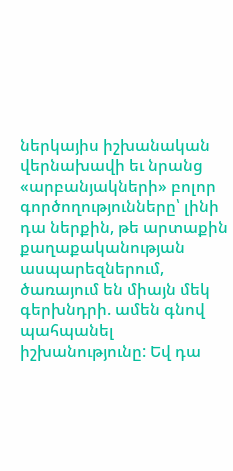ներկայիս իշխանական վերնախավի եւ նրանց «արբանյակների» բոլոր գործողությունները՝ լինի դա ներքին, թե արտաքին քաղաքականության ասպարեզներում, ծառայում են միայն մեկ գերխնդրի. ամեն գնով պահպանել իշխանությունը: Եվ դա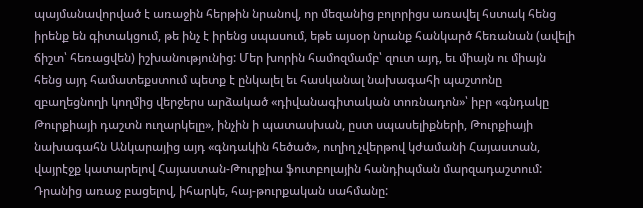պայմանավորված է առաջին հերթին նրանով, որ մեզանից բոլորիցս առավել հստակ հենց իրենք են գիտակցում, թե ինչ է իրենց սպասում, եթե այսօր նրանք հանկարծ հեռանան (ավելի ճիշտ՝ հեռացվեն) իշխանությունից: Մեր խորին համոզմամբ՝ զուտ այդ, եւ միայն ու միայն հենց այդ համատեքստում պետք է ընկալել եւ հասկանալ նախագահի պաշտոնը զբաղեցնողի կողմից վերջերս արձակած «դիվանագիտական տոռնադոն»՝ իբր «գնդակը Թուրքիայի դաշտն ուղարկելը», ինչին ի պատասխան, ըստ սպասելիքների, Թուրքիայի նախագահն Անկարայից այդ «գնդակին հեծած», ուղիղ չվերթով կժամանի Հայաստան, վայրէջք կատարելով Հայաստան-Թուրքիա ֆուտբոլային հանդիպման մարզադաշտում: Դրանից առաջ բացելով, իհարկե, հայ-թուրքական սահմանը: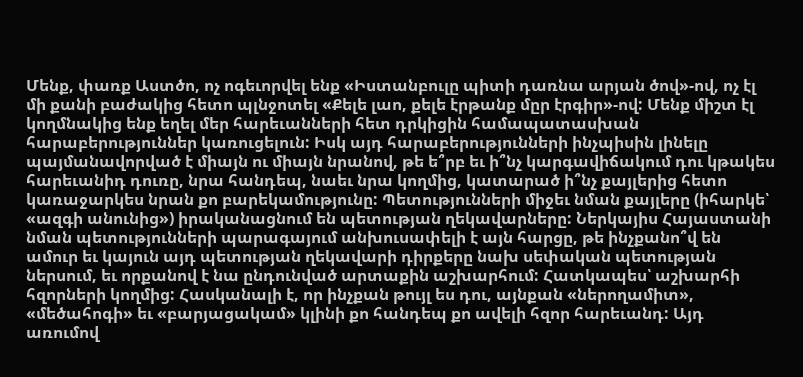Մենք, փառք Աստծո, ոչ ոգեւորվել ենք «Իստանբուլը պիտի դառնա արյան ծով»-ով, ոչ էլ մի քանի բաժակից հետո պլնջոտել «Քելե լաո, քելե էրթանք մըր էրգիր»-ով: Մենք միշտ էլ կողմնակից ենք եղել մեր հարեւանների հետ դրկիցին համապատասխան հարաբերություններ կառուցելուն: Իսկ այդ հարաբերությունների ինչպիսին լինելը պայմանավորված է միայն ու միայն նրանով, թե ե՞րբ եւ ի՞նչ կարգավիճակում դու կթակես հարեւանիդ դուռը, նրա հանդեպ, նաեւ նրա կողմից, կատարած ի՞նչ քայլերից հետո կառաջարկես նրան քո բարեկամությունը: Պետությունների միջեւ նման քայլերը (իհարկե՝ «ազգի անունից») իրականացնում են պետության ղեկավարները: Ներկայիս Հայաստանի նման պետությունների պարագայում անխուսափելի է այն հարցը, թե ինչքանո՞վ են ամուր եւ կայուն այդ պետության ղեկավարի դիրքերը նախ սեփական պետության ներսում, եւ որքանով է նա ընդունված արտաքին աշխարհում: Հատկապես՝ աշխարհի հզորների կողմից: Հասկանալի է, որ ինչքան թույլ ես դու, այնքան «ներողամիտ», «մեծահոգի» եւ «բարյացակամ» կլինի քո հանդեպ քո ավելի հզոր հարեւանդ: Այդ առումով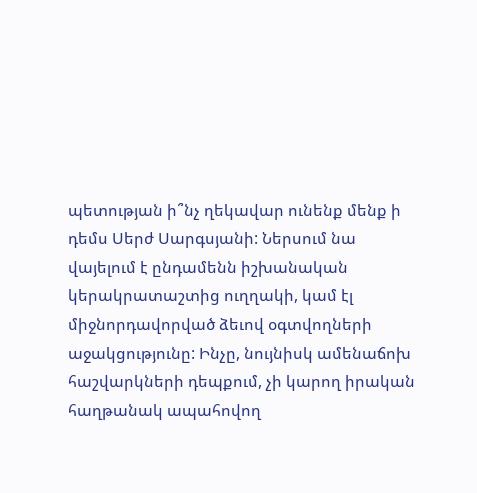պետության ի՞նչ ղեկավար ունենք մենք ի դեմս Սերժ Սարգսյանի: Ներսում նա վայելում է ընդամենն իշխանական կերակրատաշտից ուղղակի, կամ էլ միջնորդավորված ձեւով օգտվողների աջակցությունը: Ինչը, նույնիսկ ամենաճոխ հաշվարկների դեպքում, չի կարող իրական հաղթանակ ապահովող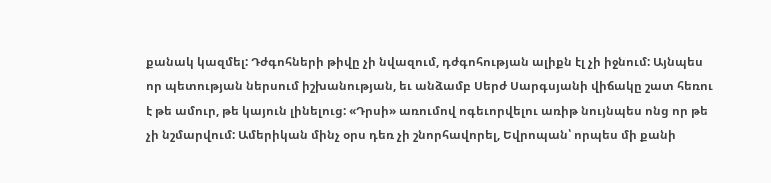քանակ կազմել: Դժգոհների թիվը չի նվազում, դժգոհության ալիքն էլ չի իջնում: Այնպես որ պետության ներսում իշխանության, եւ անձամբ Սերժ Սարգսյանի վիճակը շատ հեռու է թե ամուր, թե կայուն լինելուց: «Դրսի» առումով ոգեւորվելու առիթ նույնպես ոնց որ թե չի նշմարվում: Ամերիկան մինչ օրս դեռ չի շնորհավորել, Եվրոպան՝ որպես մի քանի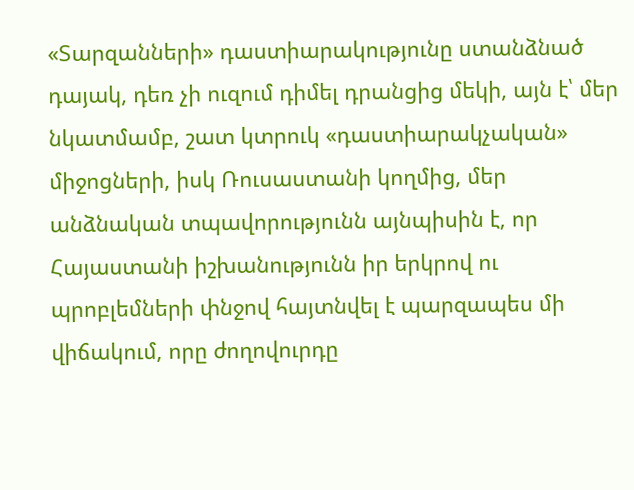«Տարզանների» դաստիարակությունը ստանձնած դայակ, դեռ չի ուզում դիմել դրանցից մեկի, այն է՝ մեր նկատմամբ, շատ կտրուկ «դաստիարակչական» միջոցների, իսկ Ռուսաստանի կողմից, մեր անձնական տպավորությունն այնպիսին է, որ Հայաստանի իշխանությունն իր երկրով ու պրոբլեմների փնջով հայտնվել է պարզապես մի վիճակում, որը ժողովուրդը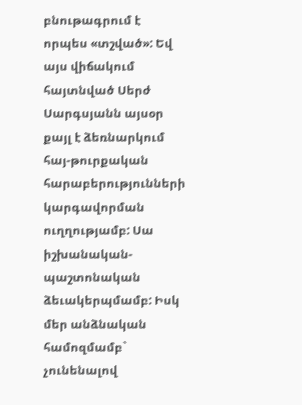բնութագրում է որպես «տշված»: Եվ այս վիճակում հայտնված Սերժ Սարգսյանն այսօր քայլ է ձեռնարկում հայ-թուրքական հարաբերությունների կարգավորման ուղղությամբ: Սա իշխանական-պաշտոնական ձեւակերպմամբ: Իսկ մեր անձնական համոզմամբ` չունենալով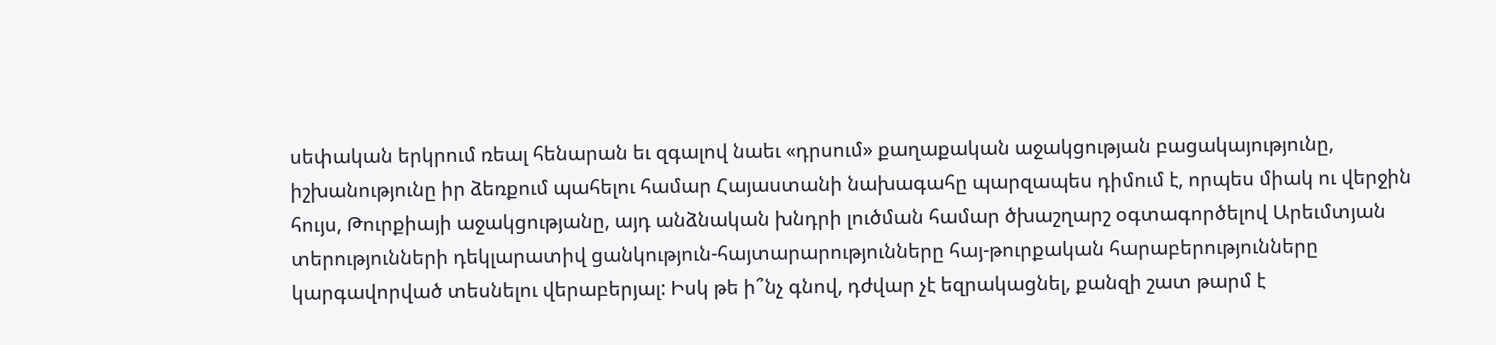սեփական երկրում ռեալ հենարան եւ զգալով նաեւ «դրսում» քաղաքական աջակցության բացակայությունը, իշխանությունը իր ձեռքում պահելու համար Հայաստանի նախագահը պարզապես դիմում է, որպես միակ ու վերջին հույս, Թուրքիայի աջակցությանը, այդ անձնական խնդրի լուծման համար ծխաշղարշ օգտագործելով Արեւմտյան տերությունների դեկլարատիվ ցանկություն-հայտարարությունները հայ-թուրքական հարաբերությունները կարգավորված տեսնելու վերաբերյալ: Իսկ թե ի՞նչ գնով, դժվար չէ եզրակացնել, քանզի շատ թարմ է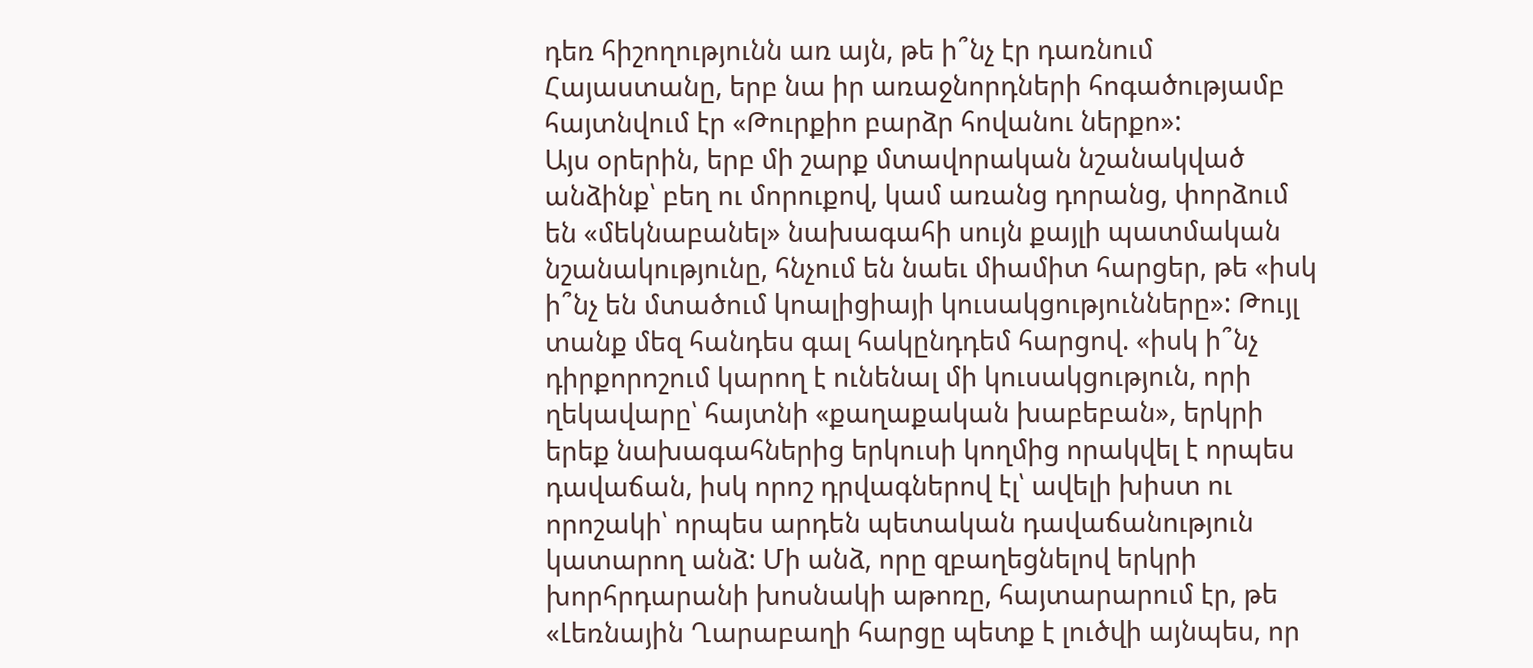դեռ հիշողությունն առ այն, թե ի՞նչ էր դառնում Հայաստանը, երբ նա իր առաջնորդների հոգածությամբ հայտնվում էր «Թուրքիո բարձր հովանու ներքո»:
Այս օրերին, երբ մի շարք մտավորական նշանակված անձինք՝ բեղ ու մորուքով, կամ առանց դորանց, փորձում են «մեկնաբանել» նախագահի սույն քայլի պատմական նշանակությունը, հնչում են նաեւ միամիտ հարցեր, թե «իսկ ի՞նչ են մտածում կոալիցիայի կուսակցությունները»: Թույլ տանք մեզ հանդես գալ հակընդդեմ հարցով. «իսկ ի՞նչ դիրքորոշում կարող է ունենալ մի կուսակցություն, որի ղեկավարը՝ հայտնի «քաղաքական խաբեբան», երկրի երեք նախագահներից երկուսի կողմից որակվել է որպես դավաճան, իսկ որոշ դրվագներով էլ՝ ավելի խիստ ու որոշակի՝ որպես արդեն պետական դավաճանություն կատարող անձ: Մի անձ, որը զբաղեցնելով երկրի խորհրդարանի խոսնակի աթոռը, հայտարարում էր, թե «Լեռնային Ղարաբաղի հարցը պետք է լուծվի այնպես, որ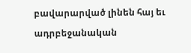բավարարված լինեն հայ եւ ադրբեջանական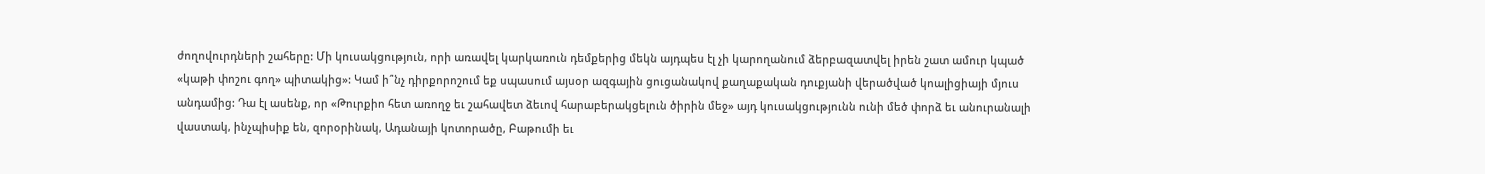ժողովուրդների շահերը: Մի կուսակցություն, որի առավել կարկառուն դեմքերից մեկն այդպես էլ չի կարողանում ձերբազատվել իրեն շատ ամուր կպած «կաթի փոշու գող» պիտակից»: Կամ ի՞նչ դիրքորոշում եք սպասում այսօր ազգային ցուցանակով քաղաքական դուքյանի վերածված կոալիցիայի մյուս անդամից: Դա էլ ասենք, որ «Թուրքիո հետ առողջ եւ շահավետ ձեւով հարաբերակցելուն ծիրին մեջ» այդ կուսակցությունն ունի մեծ փորձ եւ անուրանալի վաստակ, ինչպիսիք են, զորօրինակ, Ադանայի կոտորածը, Բաթումի եւ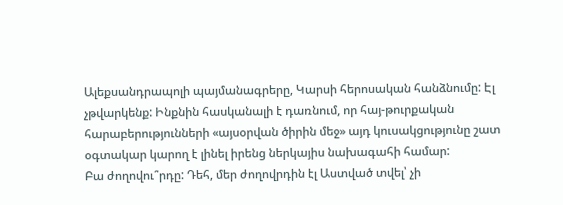Ալեքսանդրապոլի պայմանագրերը, Կարսի հերոսական հանձնումը: Էլ չթվարկենք: Ինքնին հասկանալի է դառնում, որ հայ-թուրքական հարաբերությունների «այսօրվան ծիրին մեջ» այդ կուսակցությունը շատ օգտակար կարող է լինել իրենց ներկայիս նախագահի համար:
Բա ժողովու՞րդը: Դեհ, մեր ժողովրդին էլ Աստված տվել՝ չի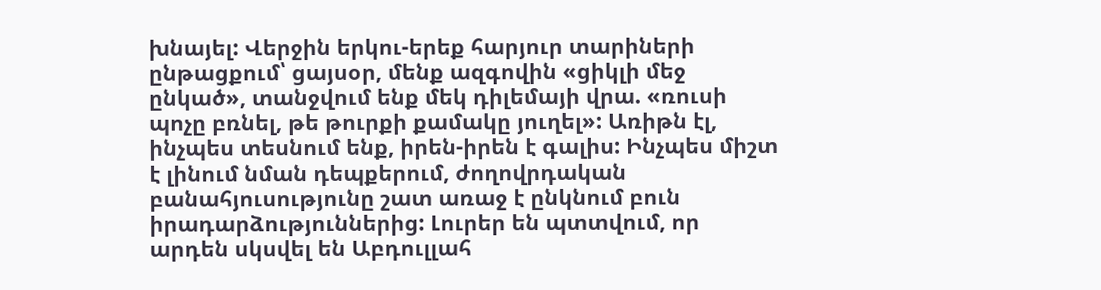խնայել: Վերջին երկու-երեք հարյուր տարիների ընթացքում՝ ցայսօր, մենք ազգովին «ցիկլի մեջ ընկած», տանջվում ենք մեկ դիլեմայի վրա. «ռուսի պոչը բռնել, թե թուրքի քամակը յուղել»: Առիթն էլ, ինչպես տեսնում ենք, իրեն-իրեն է գալիս: Ինչպես միշտ է լինում նման դեպքերում, ժողովրդական բանահյուսությունը շատ առաջ է ընկնում բուն իրադարձություններից: Լուրեր են պտտվում, որ արդեն սկսվել են Աբդուլլահ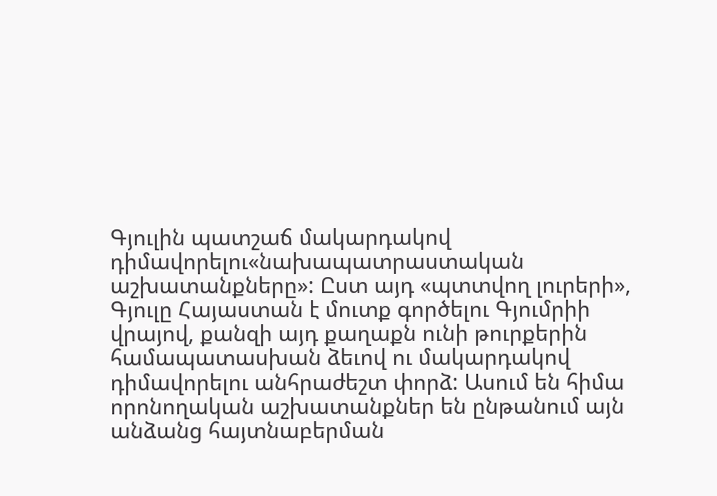Գյուլին պատշաճ մակարդակով դիմավորելու«նախապատրաստական աշխատանքները»: Ըստ այդ «պտտվող լուրերի», Գյուլը Հայաստան է մուտք գործելու Գյումրիի վրայով, քանզի այդ քաղաքն ունի թուրքերին համապատասխան ձեւով ու մակարդակով դիմավորելու անհրաժեշտ փորձ: Ասում են հիմա որոնողական աշխատանքներ են ընթանում այն անձանց հայտնաբերման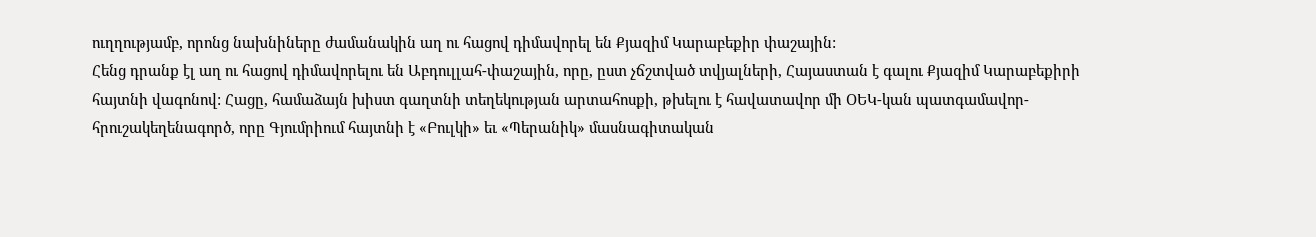ուղղությամբ, որոնց նախնիները ժամանակին աղ ու հացով դիմավորել են Քյազիմ Կարաբեքիր փաշային:
Հենց դրանք էլ աղ ու հացով դիմավորելու են Աբդուլլահ-փաշային, որը, ըստ չճշտված տվյալների, Հայաստան է գալու Քյազիմ Կարաբեքիրի հայտնի վագոնով: Հացը, համաձայն խիստ գաղտնի տեղեկության արտահոսքի, թխելու է հավատավոր մի ՕԵԿ-կան պատգամավոր-հրուշակեղենագործ, որը Գյումրիում հայտնի է «Բուլկի» եւ «Պերանիկ» մասնագիտական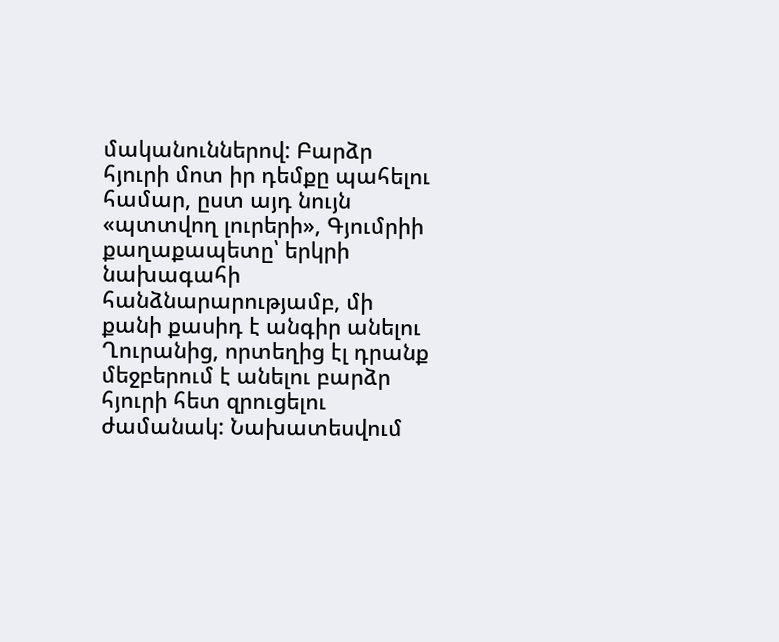մականուններով: Բարձր հյուրի մոտ իր դեմքը պահելու համար, ըստ այդ նույն «պտտվող լուրերի», Գյումրիի քաղաքապետը՝ երկրի նախագահի հանձնարարությամբ, մի քանի քասիդ է անգիր անելու Ղուրանից, որտեղից էլ դրանք մեջբերում է անելու բարձր հյուրի հետ զրուցելու ժամանակ: Նախատեսվում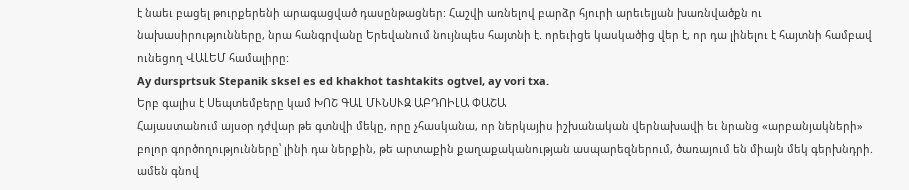է նաեւ բացել թուրքերենի արագացված դասընթացներ: Հաշվի առնելով բարձր հյուրի արեւելյան խառնվածքն ու նախասիրությունները, նրա հանգրվանը Երեվանում նույնպես հայտնի է. որեւիցե կասկածից վեր է, որ դա լինելու է հայտնի համբավ ունեցող ՎԱԼԵՄ համալիրը:
Ay dursprtsuk Stepanik sksel es ed khakhot tashtakits ogtvel, ay vori txa.
Երբ գալիս է Սեպտեմբերը կամ ԽՈՇ ԳԱԼ ՄՒՆՍՒԶ ԱԲԴՈԻԼԱ ՓԱՇԱ
Հայաստանում այսօր դժվար թե գտնվի մեկը, որը չհասկանա, որ ներկայիս իշխանական վերնախավի եւ նրանց «արբանյակների» բոլոր գործողությունները՝ լինի դա ներքին, թե արտաքին քաղաքականության ասպարեզներում, ծառայում են միայն մեկ գերխնդրի. ամեն գնով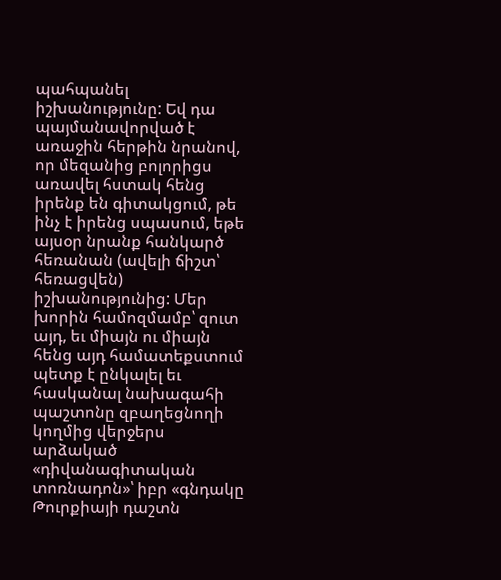պահպանել իշխանությունը: Եվ դա պայմանավորված է առաջին հերթին նրանով, որ մեզանից բոլորիցս առավել հստակ հենց իրենք են գիտակցում, թե ինչ է իրենց սպասում, եթե այսօր նրանք հանկարծ հեռանան (ավելի ճիշտ՝ հեռացվեն) իշխանությունից: Մեր խորին համոզմամբ՝ զուտ այդ, եւ միայն ու միայն հենց այդ համատեքստում պետք է ընկալել եւ հասկանալ նախագահի պաշտոնը զբաղեցնողի կողմից վերջերս արձակած «դիվանագիտական տոռնադոն»՝ իբր «գնդակը Թուրքիայի դաշտն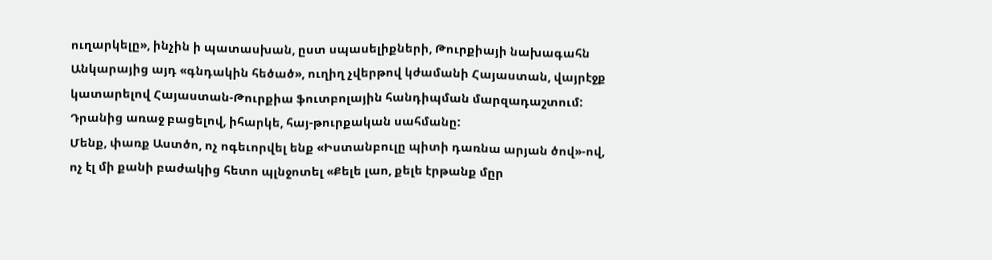ուղարկելը», ինչին ի պատասխան, ըստ սպասելիքների, Թուրքիայի նախագահն Անկարայից այդ «գնդակին հեծած», ուղիղ չվերթով կժամանի Հայաստան, վայրէջք կատարելով Հայաստան-Թուրքիա ֆուտբոլային հանդիպման մարզադաշտում: Դրանից առաջ բացելով, իհարկե, հայ-թուրքական սահմանը:
Մենք, փառք Աստծո, ոչ ոգեւորվել ենք «Իստանբուլը պիտի դառնա արյան ծով»-ով, ոչ էլ մի քանի բաժակից հետո պլնջոտել «Քելե լաո, քելե էրթանք մըր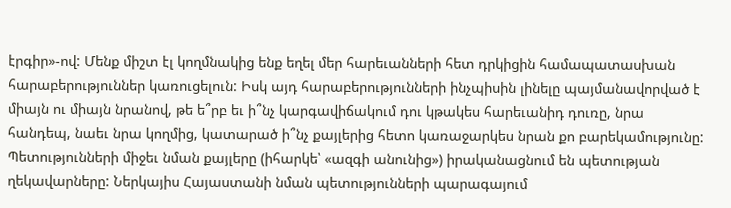էրգիր»-ով: Մենք միշտ էլ կողմնակից ենք եղել մեր հարեւանների հետ դրկիցին համապատասխան հարաբերություններ կառուցելուն: Իսկ այդ հարաբերությունների ինչպիսին լինելը պայմանավորված է միայն ու միայն նրանով, թե ե՞րբ եւ ի՞նչ կարգավիճակում դու կթակես հարեւանիդ դուռը, նրա հանդեպ, նաեւ նրա կողմից, կատարած ի՞նչ քայլերից հետո կառաջարկես նրան քո բարեկամությունը: Պետությունների միջեւ նման քայլերը (իհարկե՝ «ազգի անունից») իրականացնում են պետության ղեկավարները: Ներկայիս Հայաստանի նման պետությունների պարագայում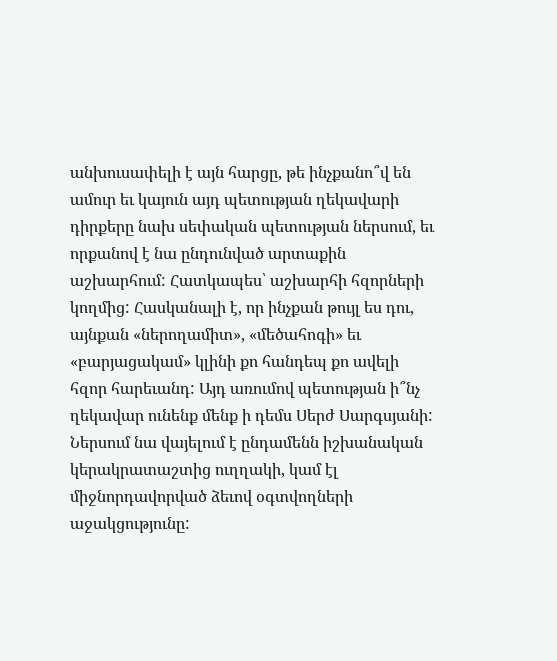անխուսափելի է այն հարցը, թե ինչքանո՞վ են ամուր եւ կայուն այդ պետության ղեկավարի դիրքերը նախ սեփական պետության ներսում, եւ որքանով է նա ընդունված արտաքին աշխարհում: Հատկապես՝ աշխարհի հզորների կողմից: Հասկանալի է, որ ինչքան թույլ ես դու, այնքան «ներողամիտ», «մեծահոգի» եւ «բարյացակամ» կլինի քո հանդեպ քո ավելի հզոր հարեւանդ: Այդ առումով պետության ի՞նչ ղեկավար ունենք մենք ի դեմս Սերժ Սարգսյանի: Ներսում նա վայելում է ընդամենն իշխանական կերակրատաշտից ուղղակի, կամ էլ միջնորդավորված ձեւով օգտվողների աջակցությունը: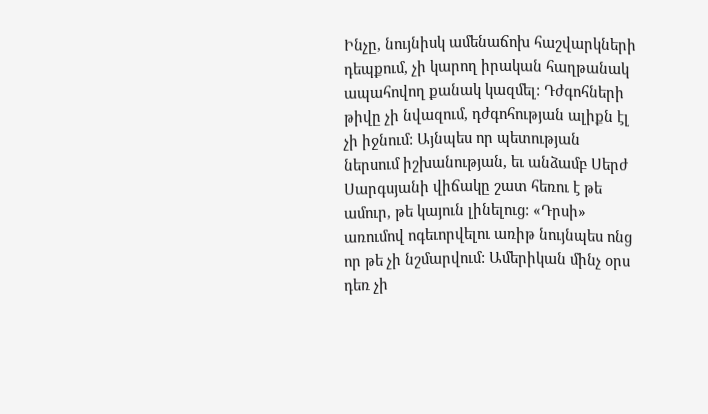Ինչը, նույնիսկ ամենաճոխ հաշվարկների դեպքում, չի կարող իրական հաղթանակ ապահովող քանակ կազմել: Դժգոհների թիվը չի նվազում, դժգոհության ալիքն էլ չի իջնում: Այնպես որ պետության ներսում իշխանության, եւ անձամբ Սերժ Սարգսյանի վիճակը շատ հեռու է թե ամուր, թե կայուն լինելուց: «Դրսի» առումով ոգեւորվելու առիթ նույնպես ոնց որ թե չի նշմարվում: Ամերիկան մինչ օրս դեռ չի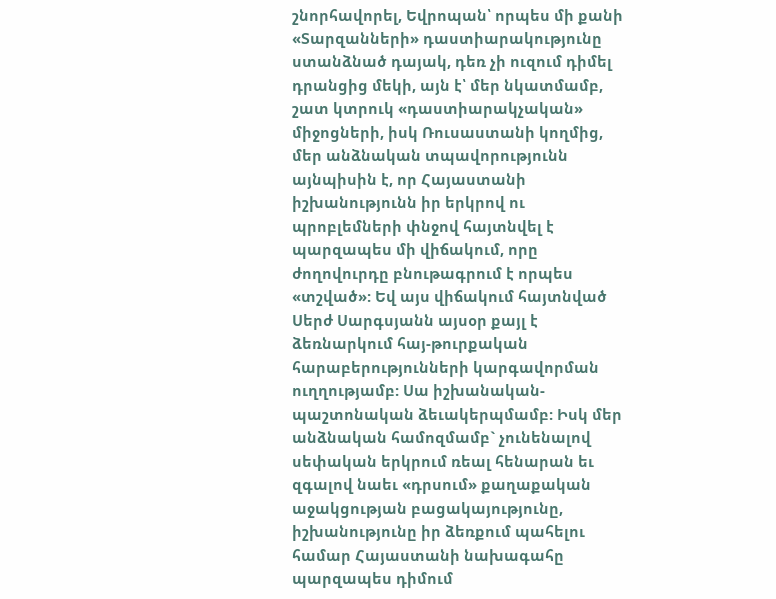շնորհավորել, Եվրոպան՝ որպես մի քանի «Տարզանների» դաստիարակությունը ստանձնած դայակ, դեռ չի ուզում դիմել դրանցից մեկի, այն է՝ մեր նկատմամբ, շատ կտրուկ «դաստիարակչական» միջոցների, իսկ Ռուսաստանի կողմից, մեր անձնական տպավորությունն այնպիսին է, որ Հայաստանի իշխանությունն իր երկրով ու պրոբլեմների փնջով հայտնվել է պարզապես մի վիճակում, որը ժողովուրդը բնութագրում է որպես «տշված»: Եվ այս վիճակում հայտնված Սերժ Սարգսյանն այսօր քայլ է ձեռնարկում հայ-թուրքական հարաբերությունների կարգավորման ուղղությամբ: Սա իշխանական-պաշտոնական ձեւակերպմամբ: Իսկ մեր անձնական համոզմամբ` չունենալով սեփական երկրում ռեալ հենարան եւ զգալով նաեւ «դրսում» քաղաքական աջակցության բացակայությունը, իշխանությունը իր ձեռքում պահելու համար Հայաստանի նախագահը պարզապես դիմում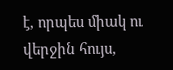է, որպես միակ ու վերջին հույս,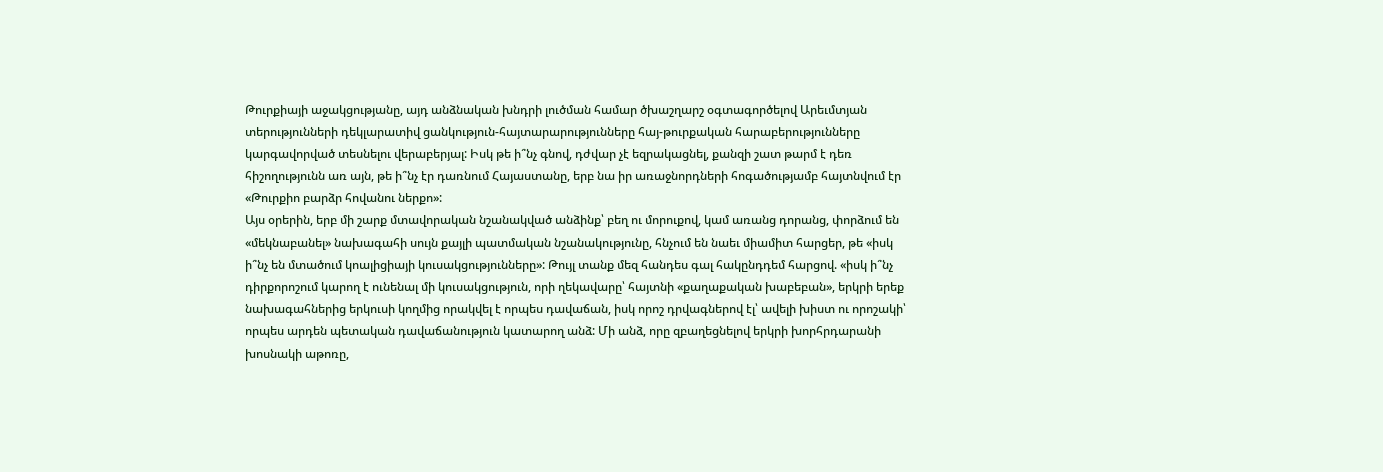Թուրքիայի աջակցությանը, այդ անձնական խնդրի լուծման համար ծխաշղարշ օգտագործելով Արեւմտյան տերությունների դեկլարատիվ ցանկություն-հայտարարությունները հայ-թուրքական հարաբերությունները կարգավորված տեսնելու վերաբերյալ: Իսկ թե ի՞նչ գնով, դժվար չէ եզրակացնել, քանզի շատ թարմ է դեռ հիշողությունն առ այն, թե ի՞նչ էր դառնում Հայաստանը, երբ նա իր առաջնորդների հոգածությամբ հայտնվում էր «Թուրքիո բարձր հովանու ներքո»:
Այս օրերին, երբ մի շարք մտավորական նշանակված անձինք՝ բեղ ու մորուքով, կամ առանց դորանց, փորձում են «մեկնաբանել» նախագահի սույն քայլի պատմական նշանակությունը, հնչում են նաեւ միամիտ հարցեր, թե «իսկ ի՞նչ են մտածում կոալիցիայի կուսակցությունները»: Թույլ տանք մեզ հանդես գալ հակընդդեմ հարցով. «իսկ ի՞նչ դիրքորոշում կարող է ունենալ մի կուսակցություն, որի ղեկավարը՝ հայտնի «քաղաքական խաբեբան», երկրի երեք նախագահներից երկուսի կողմից որակվել է որպես դավաճան, իսկ որոշ դրվագներով էլ՝ ավելի խիստ ու որոշակի՝ որպես արդեն պետական դավաճանություն կատարող անձ: Մի անձ, որը զբաղեցնելով երկրի խորհրդարանի խոսնակի աթոռը,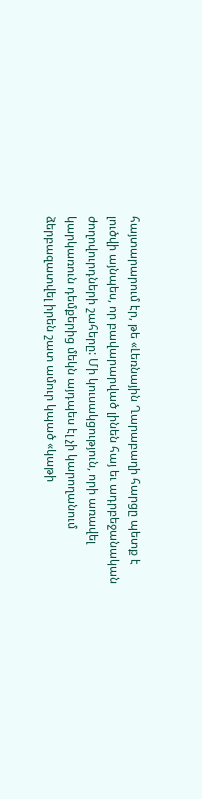հայտարարում էր, թե «Լեռնային Ղարաբաղի հարցը պետք է լուծվի այնպես, որ բավարարված լինեն հայ եւ ադրբեջանական ժողովուրդների շահերը: Մի կուսակցություն, որի առավել կարկառուն դեմքերից մեկն այդպես էլ չի կարողանում ձերբազատվել իրեն շատ ամուր կպած «կաթի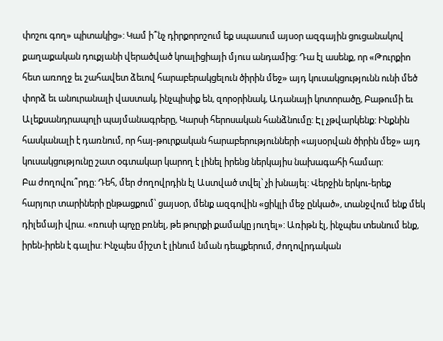փոշու գող» պիտակից»: Կամ ի՞նչ դիրքորոշում եք սպասում այսօր ազգային ցուցանակով քաղաքական դուքյանի վերածված կոալիցիայի մյուս անդամից: Դա էլ ասենք, որ «Թուրքիո հետ առողջ եւ շահավետ ձեւով հարաբերակցելուն ծիրին մեջ» այդ կուսակցությունն ունի մեծ փորձ եւ անուրանալի վաստակ, ինչպիսիք են, զորօրինակ, Ադանայի կոտորածը, Բաթումի եւ Ալեքսանդրապոլի պայմանագրերը, Կարսի հերոսական հանձնումը: Էլ չթվարկենք: Ինքնին հասկանալի է դառնում, որ հայ-թուրքական հարաբերությունների «այսօրվան ծիրին մեջ» այդ կուսակցությունը շատ օգտակար կարող է լինել իրենց ներկայիս նախագահի համար:
Բա ժողովու՞րդը: Դեհ, մեր ժողովրդին էլ Աստված տվել՝ չի խնայել: Վերջին երկու-երեք հարյուր տարիների ընթացքում՝ ցայսօր, մենք ազգովին «ցիկլի մեջ ընկած», տանջվում ենք մեկ դիլեմայի վրա. «ռուսի պոչը բռնել, թե թուրքի քամակը յուղել»: Առիթն էլ, ինչպես տեսնում ենք, իրեն-իրեն է գալիս: Ինչպես միշտ է լինում նման դեպքերում, ժողովրդական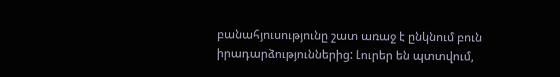բանահյուսությունը շատ առաջ է ընկնում բուն իրադարձություններից: Լուրեր են պտտվում,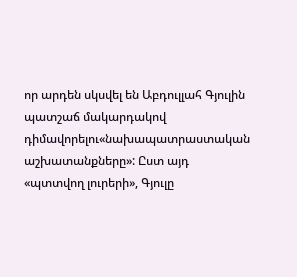որ արդեն սկսվել են Աբդուլլահ Գյուլին պատշաճ մակարդակով դիմավորելու«նախապատրաստական աշխատանքները»: Ըստ այդ «պտտվող լուրերի», Գյուլը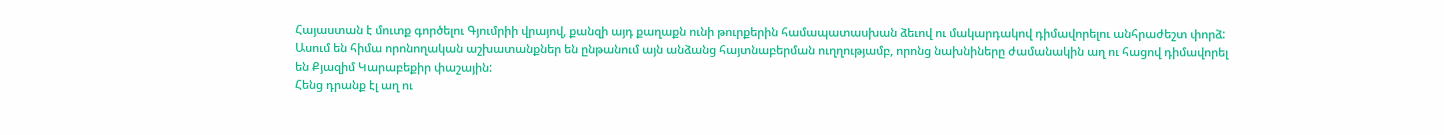Հայաստան է մուտք գործելու Գյումրիի վրայով, քանզի այդ քաղաքն ունի թուրքերին համապատասխան ձեւով ու մակարդակով դիմավորելու անհրաժեշտ փորձ: Ասում են հիմա որոնողական աշխատանքներ են ընթանում այն անձանց հայտնաբերման ուղղությամբ, որոնց նախնիները ժամանակին աղ ու հացով դիմավորել են Քյազիմ Կարաբեքիր փաշային:
Հենց դրանք էլ աղ ու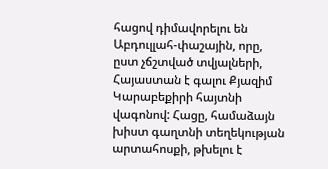հացով դիմավորելու են Աբդուլլահ-փաշային, որը, ըստ չճշտված տվյալների, Հայաստան է գալու Քյազիմ Կարաբեքիրի հայտնի վագոնով: Հացը, համաձայն խիստ գաղտնի տեղեկության արտահոսքի, թխելու է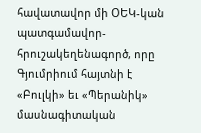հավատավոր մի ՕԵԿ-կան պատգամավոր-հրուշակեղենագործ, որը Գյումրիում հայտնի է «Բուլկի» եւ «Պերանիկ» մասնագիտական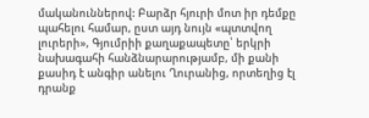մականուններով: Բարձր հյուրի մոտ իր դեմքը պահելու համար, ըստ այդ նույն «պտտվող լուրերի», Գյումրիի քաղաքապետը՝ երկրի նախագահի հանձնարարությամբ, մի քանի քասիդ է անգիր անելու Ղուրանից, որտեղից էլ դրանք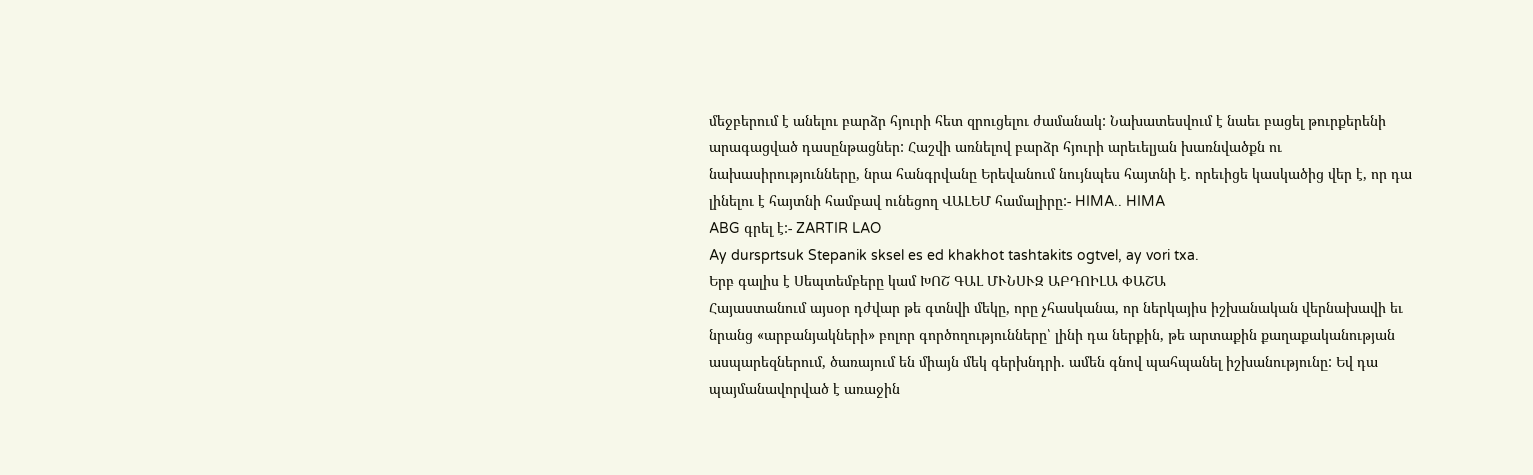մեջբերում է անելու բարձր հյուրի հետ զրուցելու ժամանակ: Նախատեսվում է նաեւ բացել թուրքերենի արագացված դասընթացներ: Հաշվի առնելով բարձր հյուրի արեւելյան խառնվածքն ու նախասիրությունները, նրա հանգրվանը Երեվանում նույնպես հայտնի է. որեւիցե կասկածից վեր է, որ դա լինելու է հայտնի համբավ ունեցող ՎԱԼԵՄ համալիրը:- HIMA.. HIMA
ABG գրել է:- ZARTIR LAO
Ay dursprtsuk Stepanik sksel es ed khakhot tashtakits ogtvel, ay vori txa.
Երբ գալիս է Սեպտեմբերը կամ ԽՈՇ ԳԱԼ ՄՒՆՍՒԶ ԱԲԴՈԻԼԱ ՓԱՇԱ
Հայաստանում այսօր դժվար թե գտնվի մեկը, որը չհասկանա, որ ներկայիս իշխանական վերնախավի եւ նրանց «արբանյակների» բոլոր գործողությունները՝ լինի դա ներքին, թե արտաքին քաղաքականության ասպարեզներում, ծառայում են միայն մեկ գերխնդրի. ամեն գնով պահպանել իշխանությունը: Եվ դա պայմանավորված է առաջին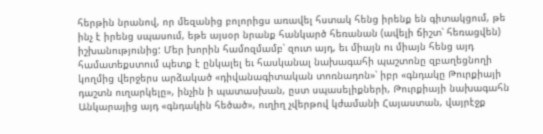հերթին նրանով, որ մեզանից բոլորիցս առավել հստակ հենց իրենք են գիտակցում, թե ինչ է իրենց սպասում, եթե այսօր նրանք հանկարծ հեռանան (ավելի ճիշտ՝ հեռացվեն) իշխանությունից: Մեր խորին համոզմամբ՝ զուտ այդ, եւ միայն ու միայն հենց այդ համատեքստում պետք է ընկալել եւ հասկանալ նախագահի պաշտոնը զբաղեցնողի կողմից վերջերս արձակած «դիվանագիտական տոռնադոն»՝ իբր «գնդակը Թուրքիայի դաշտն ուղարկելը», ինչին ի պատասխան, ըստ սպասելիքների, Թուրքիայի նախագահն Անկարայից այդ «գնդակին հեծած», ուղիղ չվերթով կժամանի Հայաստան, վայրէջք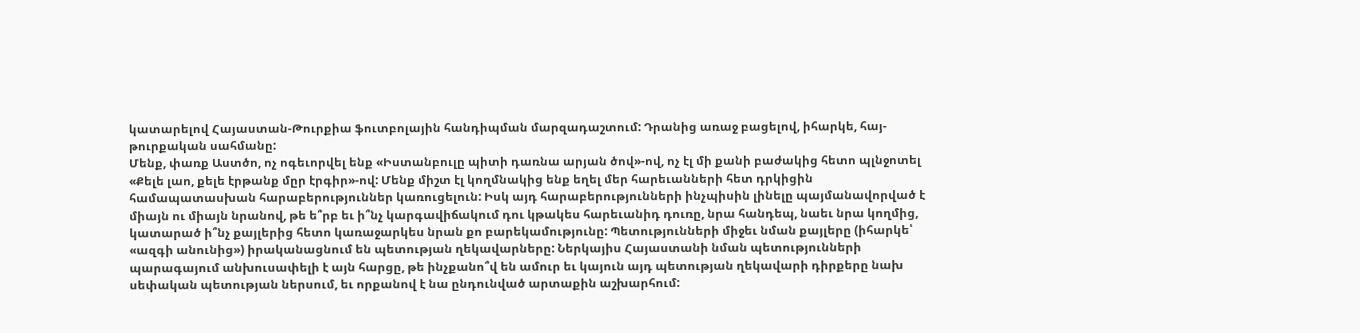կատարելով Հայաստան-Թուրքիա ֆուտբոլային հանդիպման մարզադաշտում: Դրանից առաջ բացելով, իհարկե, հայ-թուրքական սահմանը:
Մենք, փառք Աստծո, ոչ ոգեւորվել ենք «Իստանբուլը պիտի դառնա արյան ծով»-ով, ոչ էլ մի քանի բաժակից հետո պլնջոտել «Քելե լաո, քելե էրթանք մըր էրգիր»-ով: Մենք միշտ էլ կողմնակից ենք եղել մեր հարեւանների հետ դրկիցին համապատասխան հարաբերություններ կառուցելուն: Իսկ այդ հարաբերությունների ինչպիսին լինելը պայմանավորված է միայն ու միայն նրանով, թե ե՞րբ եւ ի՞նչ կարգավիճակում դու կթակես հարեւանիդ դուռը, նրա հանդեպ, նաեւ նրա կողմից, կատարած ի՞նչ քայլերից հետո կառաջարկես նրան քո բարեկամությունը: Պետությունների միջեւ նման քայլերը (իհարկե՝ «ազգի անունից») իրականացնում են պետության ղեկավարները: Ներկայիս Հայաստանի նման պետությունների պարագայում անխուսափելի է այն հարցը, թե ինչքանո՞վ են ամուր եւ կայուն այդ պետության ղեկավարի դիրքերը նախ սեփական պետության ներսում, եւ որքանով է նա ընդունված արտաքին աշխարհում: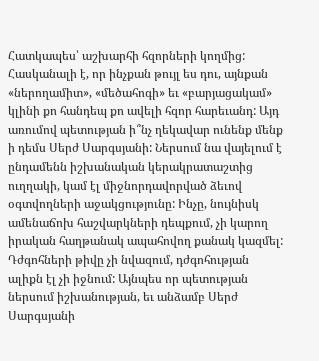Հատկապես՝ աշխարհի հզորների կողմից: Հասկանալի է, որ ինչքան թույլ ես դու, այնքան «ներողամիտ», «մեծահոգի» եւ «բարյացակամ» կլինի քո հանդեպ քո ավելի հզոր հարեւանդ: Այդ առումով պետության ի՞նչ ղեկավար ունենք մենք ի դեմս Սերժ Սարգսյանի: Ներսում նա վայելում է ընդամենն իշխանական կերակրատաշտից ուղղակի, կամ էլ միջնորդավորված ձեւով օգտվողների աջակցությունը: Ինչը, նույնիսկ ամենաճոխ հաշվարկների դեպքում, չի կարող իրական հաղթանակ ապահովող քանակ կազմել: Դժգոհների թիվը չի նվազում, դժգոհության ալիքն էլ չի իջնում: Այնպես որ պետության ներսում իշխանության, եւ անձամբ Սերժ Սարգսյանի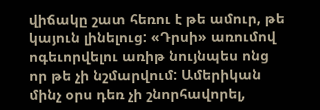վիճակը շատ հեռու է թե ամուր, թե կայուն լինելուց: «Դրսի» առումով ոգեւորվելու առիթ նույնպես ոնց որ թե չի նշմարվում: Ամերիկան մինչ օրս դեռ չի շնորհավորել,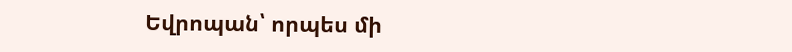Եվրոպան՝ որպես մի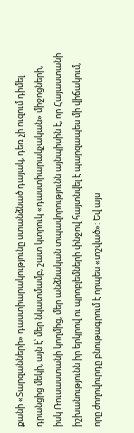քանի «Տարզանների» դաստիարակությունը ստանձնած դայակ, դեռ չի ուզում դիմել դրանցից մեկի, այն է՝ մեր նկատմամբ, շատ կտրուկ «դաստիարակչական» միջոցների, իսկ Ռուսաստանի կողմից, մեր անձնական տպավորությունն այնպիսին է, որ Հայաստանի իշխանությունն իր երկրով ու պրոբլեմների փնջով հայտնվել է պարզապես մի վիճակում, որը ժողովուրդը բնութագրում է որպես «տշված»: Եվ այս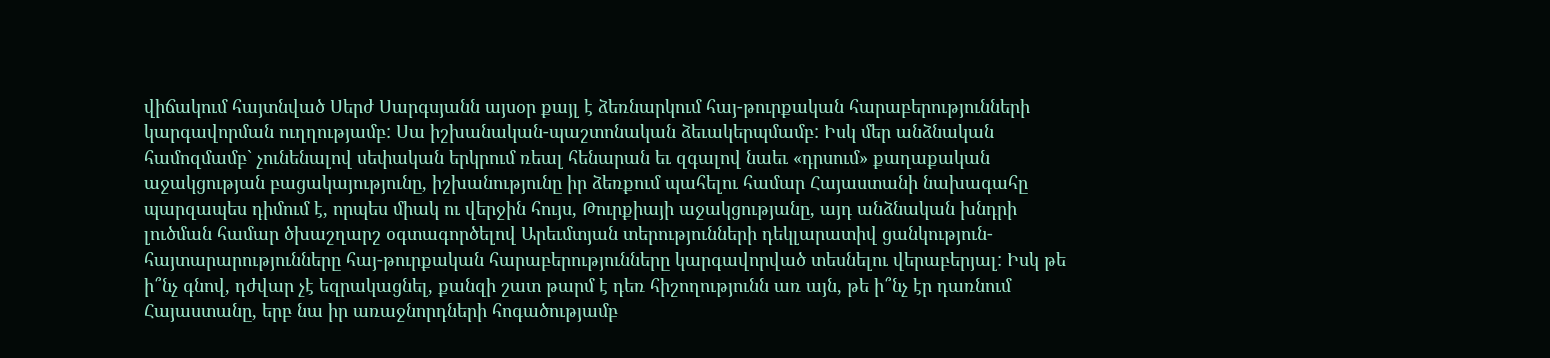վիճակում հայտնված Սերժ Սարգսյանն այսօր քայլ է ձեռնարկում հայ-թուրքական հարաբերությունների կարգավորման ուղղությամբ: Սա իշխանական-պաշտոնական ձեւակերպմամբ: Իսկ մեր անձնական համոզմամբ` չունենալով սեփական երկրում ռեալ հենարան եւ զգալով նաեւ «դրսում» քաղաքական աջակցության բացակայությունը, իշխանությունը իր ձեռքում պահելու համար Հայաստանի նախագահը պարզապես դիմում է, որպես միակ ու վերջին հույս, Թուրքիայի աջակցությանը, այդ անձնական խնդրի լուծման համար ծխաշղարշ օգտագործելով Արեւմտյան տերությունների դեկլարատիվ ցանկություն-հայտարարությունները հայ-թուրքական հարաբերությունները կարգավորված տեսնելու վերաբերյալ: Իսկ թե ի՞նչ գնով, դժվար չէ եզրակացնել, քանզի շատ թարմ է դեռ հիշողությունն առ այն, թե ի՞նչ էր դառնում Հայաստանը, երբ նա իր առաջնորդների հոգածությամբ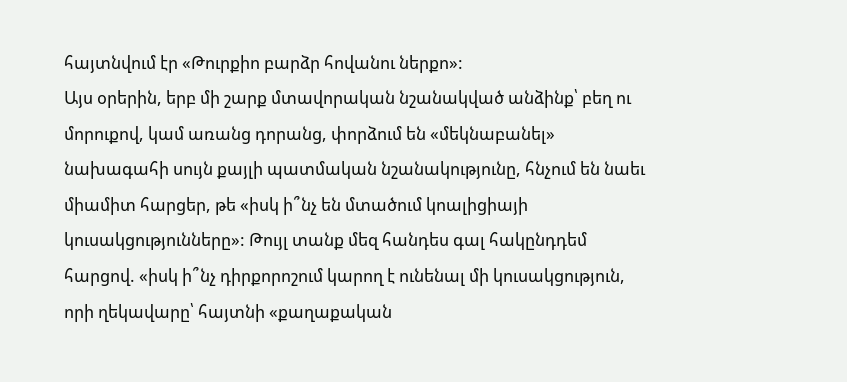հայտնվում էր «Թուրքիո բարձր հովանու ներքո»:
Այս օրերին, երբ մի շարք մտավորական նշանակված անձինք՝ բեղ ու մորուքով, կամ առանց դորանց, փորձում են «մեկնաբանել» նախագահի սույն քայլի պատմական նշանակությունը, հնչում են նաեւ միամիտ հարցեր, թե «իսկ ի՞նչ են մտածում կոալիցիայի կուսակցությունները»: Թույլ տանք մեզ հանդես գալ հակընդդեմ հարցով. «իսկ ի՞նչ դիրքորոշում կարող է ունենալ մի կուսակցություն, որի ղեկավարը՝ հայտնի «քաղաքական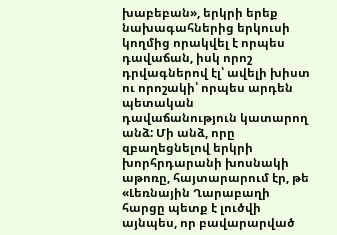խաբեբան», երկրի երեք նախագահներից երկուսի կողմից որակվել է որպես դավաճան, իսկ որոշ դրվագներով էլ՝ ավելի խիստ ու որոշակի՝ որպես արդեն պետական դավաճանություն կատարող անձ: Մի անձ, որը զբաղեցնելով երկրի խորհրդարանի խոսնակի աթոռը, հայտարարում էր, թե «Լեռնային Ղարաբաղի հարցը պետք է լուծվի այնպես, որ բավարարված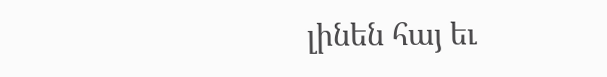լինեն հայ եւ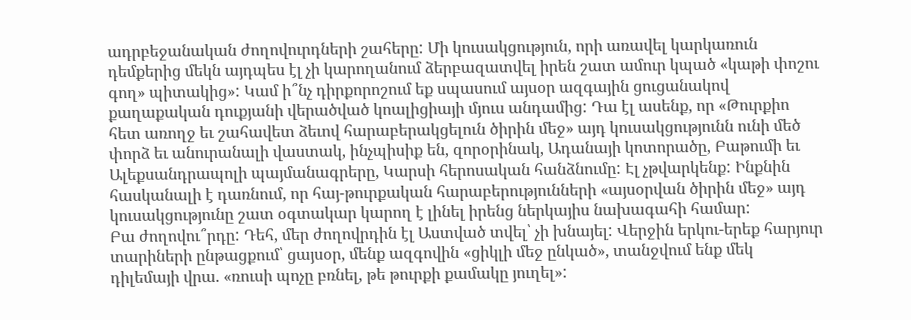ադրբեջանական ժողովուրդների շահերը: Մի կուսակցություն, որի առավել կարկառուն դեմքերից մեկն այդպես էլ չի կարողանում ձերբազատվել իրեն շատ ամուր կպած «կաթի փոշու գող» պիտակից»: Կամ ի՞նչ դիրքորոշում եք սպասում այսօր ազգային ցուցանակով քաղաքական դուքյանի վերածված կոալիցիայի մյուս անդամից: Դա էլ ասենք, որ «Թուրքիո հետ առողջ եւ շահավետ ձեւով հարաբերակցելուն ծիրին մեջ» այդ կուսակցությունն ունի մեծ փորձ եւ անուրանալի վաստակ, ինչպիսիք են, զորօրինակ, Ադանայի կոտորածը, Բաթումի եւ Ալեքսանդրապոլի պայմանագրերը, Կարսի հերոսական հանձնումը: Էլ չթվարկենք: Ինքնին հասկանալի է դառնում, որ հայ-թուրքական հարաբերությունների «այսօրվան ծիրին մեջ» այդ կուսակցությունը շատ օգտակար կարող է լինել իրենց ներկայիս նախագահի համար:
Բա ժողովու՞րդը: Դեհ, մեր ժողովրդին էլ Աստված տվել՝ չի խնայել: Վերջին երկու-երեք հարյուր տարիների ընթացքում՝ ցայսօր, մենք ազգովին «ցիկլի մեջ ընկած», տանջվում ենք մեկ դիլեմայի վրա. «ռուսի պոչը բռնել, թե թուրքի քամակը յուղել»: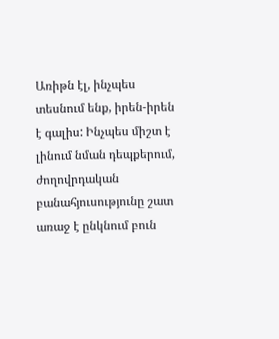Առիթն էլ, ինչպես տեսնում ենք, իրեն-իրեն է գալիս: Ինչպես միշտ է լինում նման դեպքերում, ժողովրդական բանահյուսությունը շատ առաջ է ընկնում բուն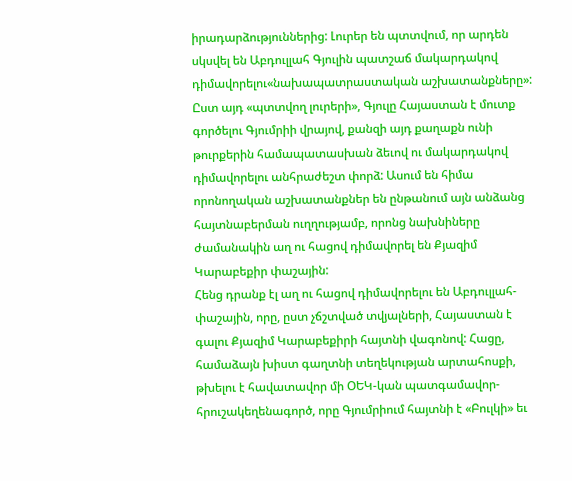իրադարձություններից: Լուրեր են պտտվում, որ արդեն սկսվել են Աբդուլլահ Գյուլին պատշաճ մակարդակով դիմավորելու«նախապատրաստական աշխատանքները»: Ըստ այդ «պտտվող լուրերի», Գյուլը Հայաստան է մուտք գործելու Գյումրիի վրայով, քանզի այդ քաղաքն ունի թուրքերին համապատասխան ձեւով ու մակարդակով դիմավորելու անհրաժեշտ փորձ: Ասում են հիմա որոնողական աշխատանքներ են ընթանում այն անձանց հայտնաբերման ուղղությամբ, որոնց նախնիները ժամանակին աղ ու հացով դիմավորել են Քյազիմ Կարաբեքիր փաշային:
Հենց դրանք էլ աղ ու հացով դիմավորելու են Աբդուլլահ-փաշային, որը, ըստ չճշտված տվյալների, Հայաստան է գալու Քյազիմ Կարաբեքիրի հայտնի վագոնով: Հացը, համաձայն խիստ գաղտնի տեղեկության արտահոսքի, թխելու է հավատավոր մի ՕԵԿ-կան պատգամավոր-հրուշակեղենագործ, որը Գյումրիում հայտնի է «Բուլկի» եւ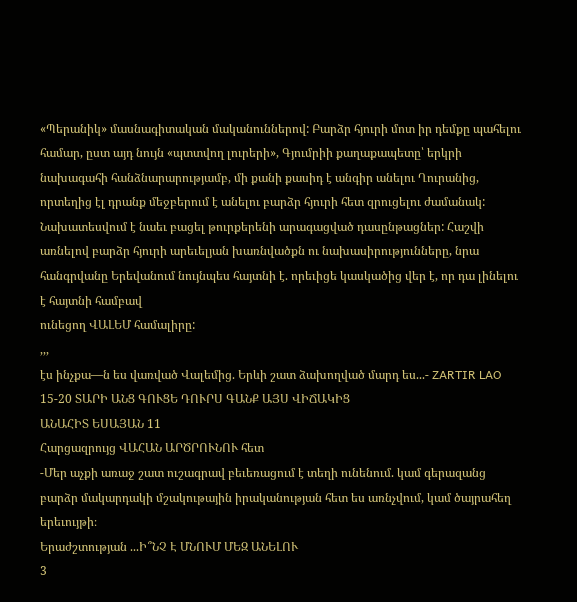«Պերանիկ» մասնագիտական մականուններով: Բարձր հյուրի մոտ իր դեմքը պահելու համար, ըստ այդ նույն «պտտվող լուրերի», Գյումրիի քաղաքապետը՝ երկրի նախագահի հանձնարարությամբ, մի քանի քասիդ է անգիր անելու Ղուրանից, որտեղից էլ դրանք մեջբերում է անելու բարձր հյուրի հետ զրուցելու ժամանակ: Նախատեսվում է նաեւ բացել թուրքերենի արագացված դասընթացներ: Հաշվի առնելով բարձր հյուրի արեւելյան խառնվածքն ու նախասիրությունները, նրա հանգրվանը Երեվանում նույնպես հայտնի է. որեւիցե կասկածից վեր է, որ դա լինելու է հայտնի համբավ
ունեցող ՎԱԼԵՄ համալիրը:
,,,
էս ինչքա—ն ես վառված Վալեմից. Երևի շատ ձախողված մարդ ես...- ZARTIR LAO
15-20 ՏԱՐԻ ԱՆՑ ԳՈՒՑԵ ԴՈՒՐՍ ԳԱՆՔ ԱՅՍ ՎԻՃԱԿԻՑ
ԱՆԱՀԻՏ ԵՍԱՅԱՆ 11
Հարցազրույց ՎԱՀԱՆ ԱՐԾՐՈՒՆՈՒ հետ
-Մեր աչքի առաջ շատ ուշագրավ բեւեռացում է տեղի ունենում. կամ գերազանց բարձր մակարդակի մշակութային իրականության հետ ես առնչվում, կամ ծայրահեղ երեւույթի։
Երաժշտության ...Ի՞ՆՉ Է ՄՆՈՒՄ ՄԵԶ ԱՆԵԼՈՒ
3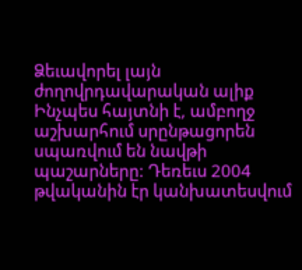Ձեւավորել լայն ժողովրդավարական ալիք
Ինչպես հայտնի է, ամբողջ աշխարհում սրընթացորեն սպառվում են նավթի պաշարները: Դեռեւս 2004 թվականին էր կանխատեսվում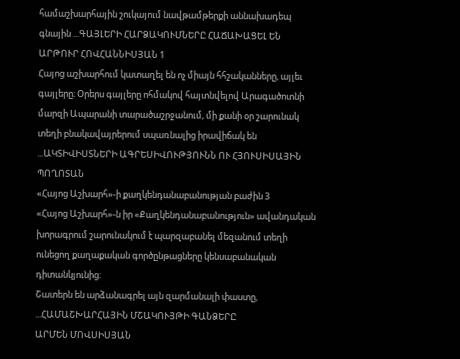համաշխարհային շուկայում նավթամթերքի աննախադեպ գնային ...ԳԱՅԼԵՐԻ ՀԱՐՁԱԿՈՒՄՆԵՐԸ ՀԱՃԱԽԱՑԵԼ ԵՆ
ԱՐԹՈՒՐ ՀՈՎՀԱՆՆԻՍՅԱՆ 1
Հայոց աշխարհում կատաղել են ոչ միայն հհշականները, այլեւ գայլերը։ Օրերս գայլերը ոհմակով հայտնվելով Արագածոտնի մարզի Ապարանի տարածաշրջանում, մի քանի օր շարունակ տեղի բնակավայրերում սպառնալից իրավիճակ են ...ԱԿՏԻՎԻՍՏՆԵՐԻ ԱԳՐԵՍԻՎՈՒԹՅՈՒՆՆ ՈՒ ՀՅՈՒՍԻՍԱՅԻՆ ՊՈՂՈՏԱՆ
«Հայոց Աշխարհ»-ի քաղկենդանաբանության բաժին 3
«Հայոց Աշխարհ»-ն իր «Քաղկենդանաբանություն» ավանդական խորագրում շարունակում է պարզաբանել մեզանում տեղի ունեցող քաղաքական գործընթացները կենսաբանական դիտանկյունից։
Շատերն են արձանագրել այն զարմանալի փաստը, ...ՀԱՄԱՇԽԱՐՀԱՅԻՆ ՄՇԱԿՈՒՅԹԻ ԳԱՆՁԵՐԸ
ԱՐՄԵՆ ՄՈՎՍԻՍՅԱՆ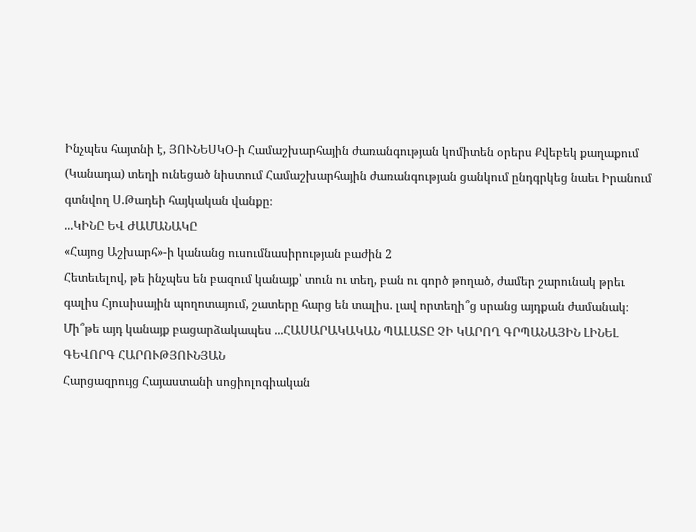Ինչպես հայտնի է, ՅՈՒՆԵՍԿՕ-ի Համաշխարհային ժառանգության կոմիտեն օրերս Քվեբեկ քաղաքում (Կանադա) տեղի ունեցած նիստում Համաշխարհային ժառանգության ցանկում ընդգրկեց նաեւ Իրանում գտնվող Ս.Թադեի հայկական վանքը։
...ԿԻՆԸ ԵՎ ԺԱՄԱՆԱԿԸ
«Հայոց Աշխարհ»-ի կանանց ուսումնասիրության բաժին 2
Հետեւելով, թե ինչպես են բազում կանայք՝ տուն ու տեղ, բան ու գործ թողած, ժամեր շարունակ թրեւ գալիս Հյուսիսային պողոտայում, շատերը հարց են տալիս. լավ որտեղի՞ց սրանց այդքան ժամանակ։ Մի՞թե այդ կանայք բացարձակապես ...ՀԱՍԱՐԱԿԱԿԱՆ ՊԱԼԱՏԸ ՉԻ ԿԱՐՈՂ ԳՐՊԱՆԱՅԻՆ ԼԻՆԵԼ
ԳԵՎՈՐԳ ՀԱՐՈՒԹՅՈՒՆՅԱՆ
Հարցազրույց Հայաստանի սոցիոլոգիական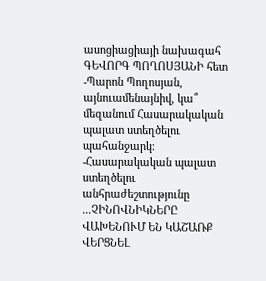ասոցիացիայի նախագահ ԳԵՎՈՐԳ ՊՈՂՈՍՅԱՆԻ հետ
-Պարոն Պողոսյան, այնուամենայնիվ, կա՞ մեզանում Հասարակական պալատ ստեղծելու պահանջարկ։
-Հասարակական պալատ ստեղծելու անհրաժեշտությունը ...ՉԻՆՈՎՆԻԿՆԵՐԸ ՎԱԽԵՆՈՒՄ ԵՆ ԿԱՇԱՌՔ ՎԵՐՑՆԵԼ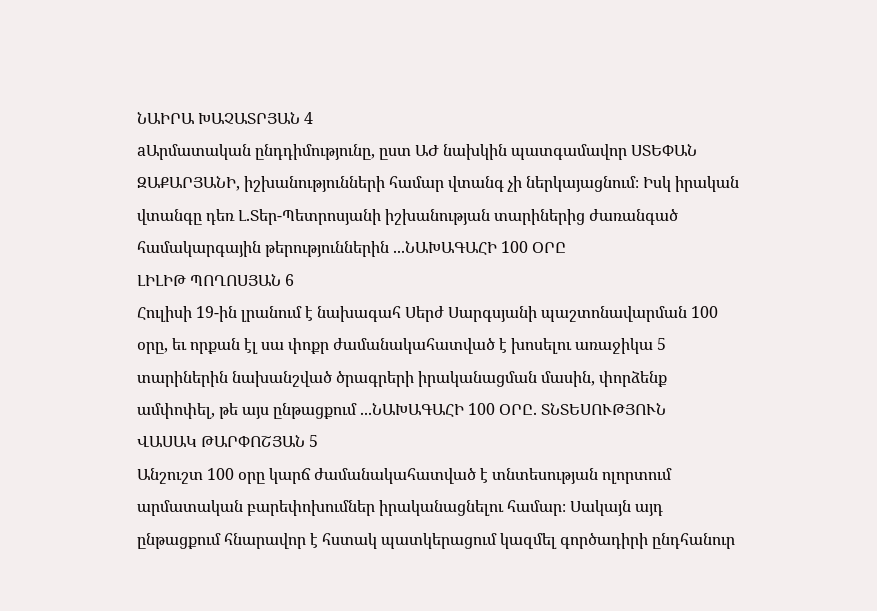ՆԱԻՐԱ ԽԱՉԱՏՐՅԱՆ 4
aԱրմատական ընդդիմությունը, ըստ ԱԺ նախկին պատգամավոր ՍՏԵՓԱՆ ԶԱՔԱՐՅԱՆԻ, իշխանությունների համար վտանգ չի ներկայացնում։ Իսկ իրական վտանգը դեռ Լ.Տեր-Պետրոսյանի իշխանության տարիներից ժառանգած համակարգային թերություններին ...ՆԱԽԱԳԱՀԻ 100 ՕՐԸ
ԼԻԼԻԹ ՊՈՂՈՍՅԱՆ 6
Հուլիսի 19-ին լրանում է նախագահ Սերժ Սարգսյանի պաշտոնավարման 100 օրը, եւ որքան էլ սա փոքր ժամանակահատված է խոսելու առաջիկա 5 տարիներին նախանշված ծրագրերի իրականացման մասին, փորձենք ամփոփել, թե այս ընթացքում ...ՆԱԽԱԳԱՀԻ 100 ՕՐԸ. ՏՆՏԵՍՈՒԹՅՈՒՆ
ՎԱՍԱԿ ԹԱՐՓՈՇՅԱՆ 5
Անշուշտ 100 օրը կարճ ժամանակահատված է տնտեսության ոլորտում արմատական բարեփոխումներ իրականացնելու համար։ Սակայն այդ ընթացքում հնարավոր է հստակ պատկերացում կազմել գործադիրի ընդհանուր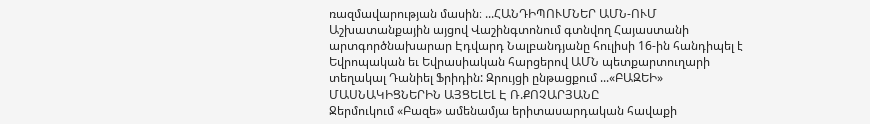ռազմավարության մասին։ ...ՀԱՆԴԻՊՈՒՄՆԵՐ ԱՄՆ-ՈՒՄ
Աշխատանքային այցով Վաշինգտոնում գտնվող Հայաստանի արտգործնախարար Էդվարդ Նալբանդյանը հուլիսի 16-ին հանդիպել է Եվրոպական եւ Եվրասիական հարցերով ԱՄՆ պետքարտուղարի տեղակալ Դանիել Ֆրիդին: Զրույցի ընթացքում ...«ԲԱԶԵԻ» ՄԱՍՆԱԿԻՑՆԵՐԻՆ ԱՅՑԵԼԵԼ Է Ռ.ՔՈՉԱՐՅԱՆԸ
Ջերմուկում «Բազե» ամենամյա երիտասարդական հավաքի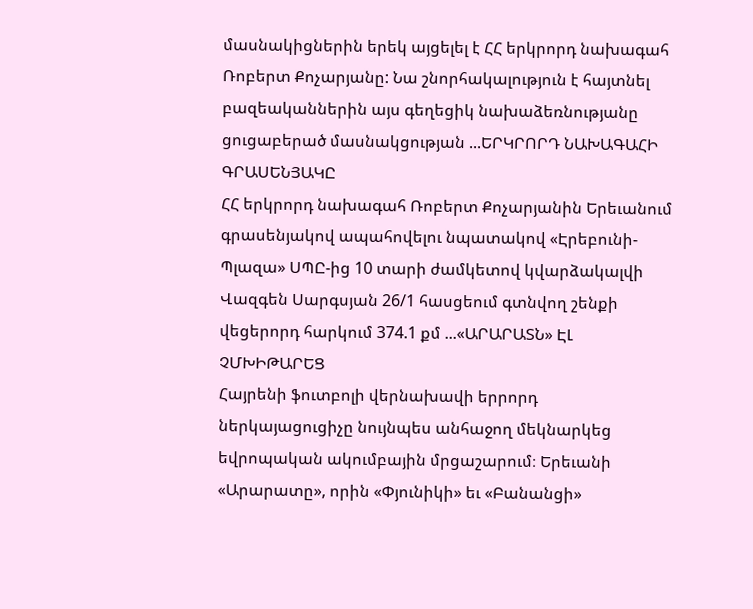մասնակիցներին երեկ այցելել է ՀՀ երկրորդ նախագահ Ռոբերտ Քոչարյանը: Նա շնորհակալություն է հայտնել բազեականներին այս գեղեցիկ նախաձեռնությանը ցուցաբերած մասնակցության ...ԵՐԿՐՈՐԴ ՆԱԽԱԳԱՀԻ ԳՐԱՍԵՆՅԱԿԸ
ՀՀ երկրորդ նախագահ Ռոբերտ Քոչարյանին Երեւանում գրասենյակով ապահովելու նպատակով «Էրեբունի-Պլազա» ՍՊԸ-ից 10 տարի ժամկետով կվարձակալվի Վազգեն Սարգսյան 26/1 հասցեում գտնվող շենքի վեցերորդ հարկում 374.1 քմ ...«ԱՐԱՐԱՏՆ» ԷԼ ՉՄԽԻԹԱՐԵՑ
Հայրենի ֆուտբոլի վերնախավի երրորդ ներկայացուցիչը նույնպես անհաջող մեկնարկեց եվրոպական ակումբային մրցաշարում։ Երեւանի «Արարատը», որին «Փյունիկի» եւ «Բանանցի»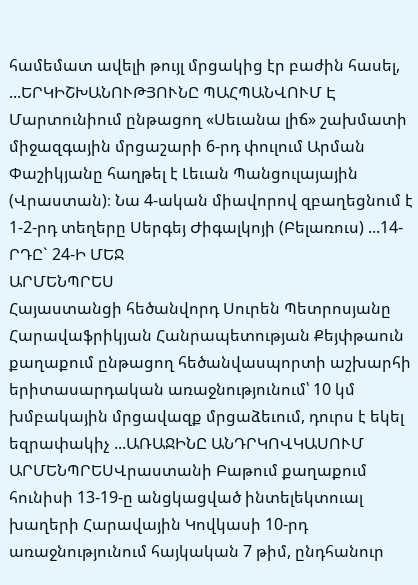համեմատ ավելի թույլ մրցակից էր բաժին հասել, ...ԵՐԿԻՇԽԱՆՈՒԹՅՈՒՆԸ ՊԱՀՊԱՆՎՈՒՄ Է
Մարտունիում ընթացող «Սեւանա լիճ» շախմատի միջազգային մրցաշարի 6-րդ փուլում Արման Փաշիկյանը հաղթել է Լեւան Պանցուլայային (Վրաստան)։ Նա 4-ական միավորով զբաղեցնում է 1-2-րդ տեղերը Սերգեյ Ժիգալկոյի (Բելառուս) ...14-ՐԴԸ` 24-Ի ՄԵՋ
ԱՐՄԵՆՊՐԵՍ
Հայաստանցի հեծանվորդ Սուրեն Պետրոսյանը Հարավաֆրիկյան Հանրապետության Քեյփթաուն քաղաքում ընթացող հեծանվասպորտի աշխարհի երիտասարդական առաջնությունում՝ 10 կմ խմբակային մրցավազք մրցաձեւում, դուրս է եկել եզրափակիչ ...ԱՌԱՋԻՆԸ ԱՆԴՐԿՈՎԿԱՍՈՒՄ
ԱՐՄԵՆՊՐԵՍՎրաստանի Բաթում քաղաքում հունիսի 13-19-ը անցկացված ինտելեկտուալ խաղերի Հարավային Կովկասի 10-րդ առաջնությունում հայկական 7 թիմ, ընդհանուր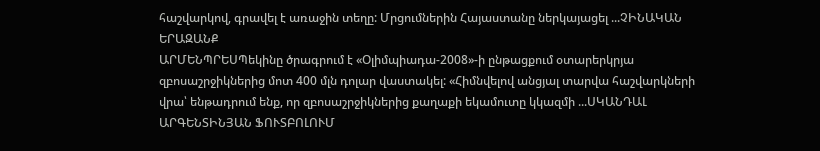հաշվարկով, գրավել է առաջին տեղը: Մրցումներին Հայաստանը ներկայացել ...ՉԻՆԱԿԱՆ ԵՐԱԶԱՆՔ
ԱՐՄԵՆՊՐԵՍՊեկինը ծրագրում է «Օլիմպիադա-2008»-ի ընթացքում օտարերկրյա զբոսաշրջիկներից մոտ 400 մլն դոլար վաստակել: «Հիմնվելով անցյալ տարվա հաշվարկների վրա՝ ենթադրում ենք, որ զբոսաշրջիկներից քաղաքի եկամուտը կկազմի ...ՍԿԱՆԴԱԼ ԱՐԳԵՆՏԻՆՅԱՆ ՖՈՒՏԲՈԼՈՒՄ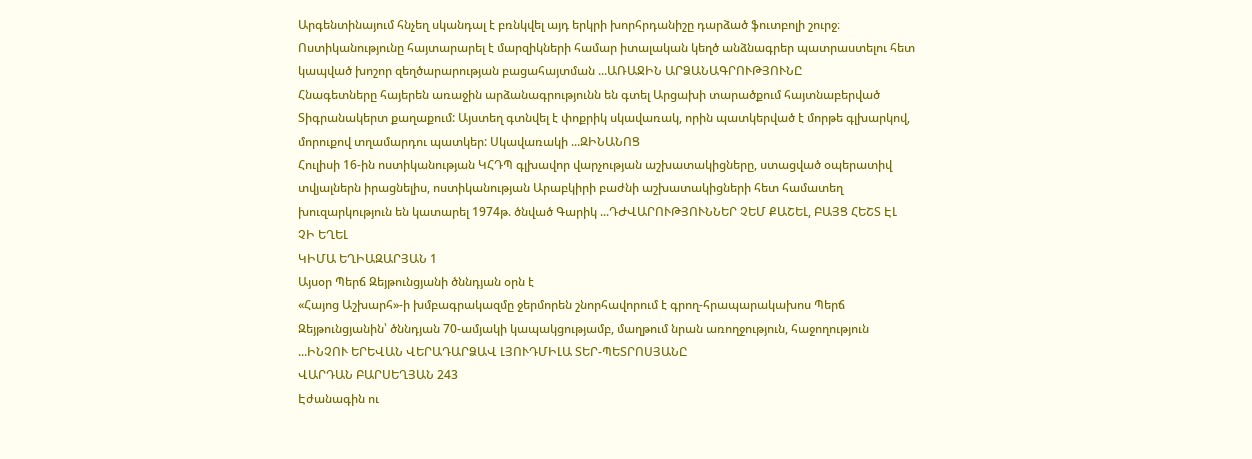Արգենտինայում հնչեղ սկանդալ է բռնկվել այդ երկրի խորհրդանիշը դարձած ֆուտբոլի շուրջ։ Ոստիկանությունը հայտարարել է մարզիկների համար իտալական կեղծ անձնագրեր պատրաստելու հետ կապված խոշոր զեղծարարության բացահայտման ...ԱՌԱՋԻՆ ԱՐՁԱՆԱԳՐՈՒԹՅՈՒՆԸ
Հնագետները հայերեն առաջին արձանագրությունն են գտել Արցախի տարածքում հայտնաբերված Տիգրանակերտ քաղաքում: Այստեղ գտնվել է փոքրիկ սկավառակ, որին պատկերված է մորթե գլխարկով, մորուքով տղամարդու պատկեր: Սկավառակի ...ԶԻՆԱՆՈՑ
Հուլիսի 16-ին ոստիկանության ԿՀԴՊ գլխավոր վարչության աշխատակիցները, ստացված օպերատիվ տվյալներն իրացնելիս, ոստիկանության Արաբկիրի բաժնի աշխատակիցների հետ համատեղ խուզարկություն են կատարել 1974թ. ծնված Գարիկ ...ԴԺՎԱՐՈՒԹՅՈՒՆՆԵՐ ՉԵՄ ՔԱՇԵԼ, ԲԱՅՑ ՀԵՇՏ ԷԼ ՉԻ ԵՂԵԼ
ԿԻՄԱ ԵՂԻԱԶԱՐՅԱՆ 1
Այսօր Պերճ Զեյթունցյանի ծննդյան օրն է
«Հայոց Աշխարհ»-ի խմբագրակազմը ջերմորեն շնորհավորում է գրող-հրապարակախոս Պերճ Զեյթունցյանին՝ ծննդյան 70-ամյակի կապակցությամբ, մաղթում նրան առողջություն, հաջողություն ...ԻՆՉՈՒ ԵՐԵՎԱՆ ՎԵՐԱԴԱՐՁԱՎ ԼՅՈՒԴՄԻԼԱ ՏԵՐ-ՊԵՏՐՈՍՅԱՆԸ
ՎԱՐԴԱՆ ԲԱՐՍԵՂՅԱՆ 243
Էժանագին ու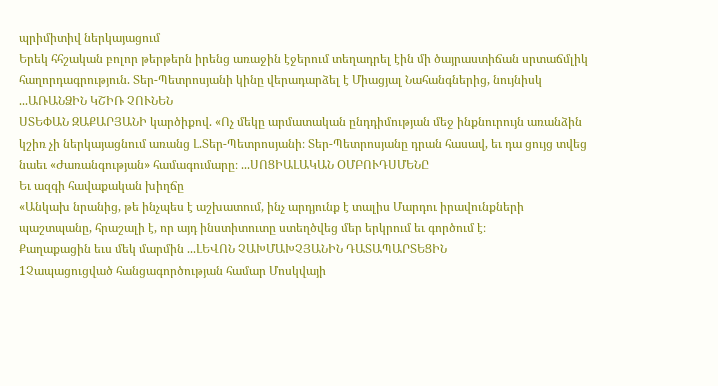պրիմիտիվ ներկայացում
Երեկ հհշական բոլոր թերթերն իրենց առաջին էջերում տեղադրել էին մի ծայրաստիճան սրտաճմլիկ հաղորդագրություն. Տեր-Պետրոսյանի կինը վերադարձել է Միացյալ Նահանգներից, նույնիսկ ...ԱՌԱՆՁԻՆ ԿՇԻՌ ՉՈՒՆԵՆ
ՍՏԵՓԱՆ ԶԱՔԱՐՅԱՆԻ կարծիքով. «Ոչ մեկը արմատական ընդդիմության մեջ ինքնուրույն առանձին կշիռ չի ներկայացնում առանց Լ.Տեր-Պետրոսյանի։ Տեր-Պետրոսյանը դրան հասավ, եւ դա ցույց տվեց նաեւ «Ժառանգության» համագումարը։ ...ՍՈՑԻԱԼԱԿԱՆ ՕՄԲՈՒԴՍՄԵՆԸ
Եւ ազգի հավաքական խիղճը
«Անկախ նրանից, թե ինչպես է աշխատում, ինչ արդյունք է տալիս Մարդու իրավունքների պաշտպանը, հրաշալի է, որ այդ ինստիտուտը ստեղծվեց մեր երկրում եւ գործում է։
Քաղաքացին եւս մեկ մարմին ...ԼԵՎՈՆ ՉԱԽՄԱԽՉՅԱՆԻՆ ԴԱՏԱՊԱՐՏԵՑԻՆ
1Չապացուցված հանցագործության համար Մոսկվայի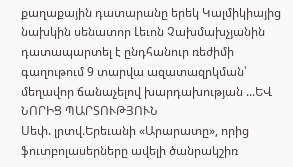քաղաքային դատարանը երեկ Կալմիկիայից նախկին սենատոր Լեւոն Չախմախչյանին դատապարտել է ընդհանուր ռեժիմի գաղութում 9 տարվա ազատազրկման՝ մեղավոր ճանաչելով խարդախության ...ԵՎ ՆՈՐԻՑ ՊԱՐՏՈՒԹՅՈՒՆ
Սեփ. լրտվ.Երեւանի «Արարատը», որից ֆուտբոլասերները ավելի ծանրակշիռ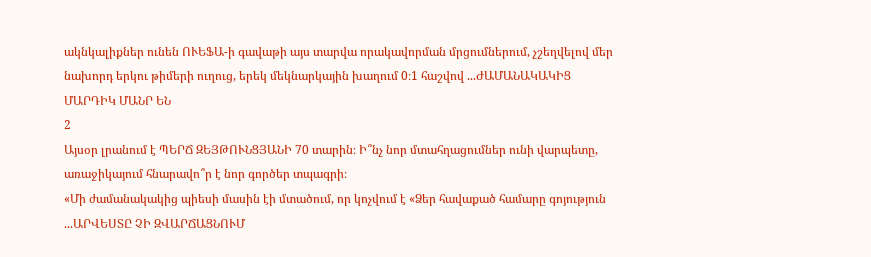ակնկալիքներ ունեն ՈՒԵՖԱ-ի գավաթի այս տարվա որակավորման մրցումներում, չշեղվելով մեր նախորդ երկու թիմերի ուղուց, երեկ մեկնարկային խաղում 0։1 հաշվով ...ԺԱՄԱՆԱԿԱԿԻՑ ՄԱՐԴԻԿ ՄԱՆՐ ԵՆ
2
Այսօր լրանում է ՊԵՐՃ ԶԵՅԹՈՒՆՑՅԱՆԻ 70 տարին։ Ի՞նչ նոր մտահղացումներ ունի վարպետը, առաջիկայում հնարավո՞ր է նոր գործեր տպագրի։
«Մի ժամանակակից պիեսի մասին էի մտածում, որ կոչվում է «Ձեր հավաքած համարը գոյություն ...ԱՐՎԵՍՏԸ ՉԻ ԶՎԱՐՃԱՑՆՈՒՄ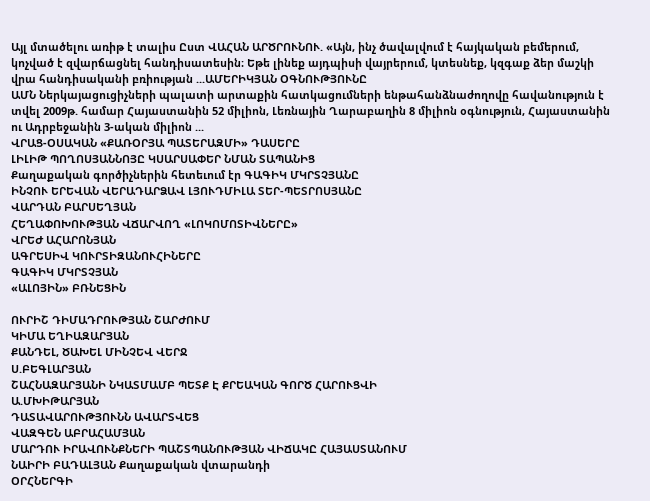Այլ մտածելու առիթ է տալիս Ըստ ՎԱՀԱՆ ԱՐԾՐՈՒՆՈՒ. «Այն, ինչ ծավալվում է հայկական բեմերում, կոչված է զվարճացնել հանդիսատեսին։ Եթե լինեք այդպիսի վայրերում, կտեսնեք, կզգաք ձեր մաշկի վրա հանդիսականի բռիության ...ԱՄԵՐԻԿՅԱՆ ՕԳՆՈՒԹՅՈՒՆԸ
ԱՄՆ Ներկայացուցիչների պալատի արտաքին հատկացումների ենթահանձնաժողովը հավանություն է տվել 2009թ. համար Հայաստանին 52 միլիոն, Լեռնային Ղարաբաղին 8 միլիոն օգնություն, Հայաստանին ու Ադրբեջանին 3-ական միլիոն ...
ՎՐԱՑ-ՕՍԱԿԱՆ «ՔԱՌՕՐՅԱ ՊԱՏԵՐԱԶՄԻ» ԴԱՍԵՐԸ
ԼԻԼԻԹ ՊՈՂՈՍՅԱՆՆՈՅԸ ԿՍԱՐՍԱՓԵՐ ՆՄԱՆ ՏԱՊԱՆԻՑ
Քաղաքական գործիչներին հետեւում էր ԳԱԳԻԿ ՄԿՐՏՉՅԱՆԸ
ԻՆՉՈՒ ԵՐԵՎԱՆ ՎԵՐԱԴԱՐՁԱՎ ԼՅՈՒԴՄԻԼԱ ՏԵՐ-ՊԵՏՐՈՍՅԱՆԸ
ՎԱՐԴԱՆ ԲԱՐՍԵՂՅԱՆ
ՀԵՂԱՓՈԽՈՒԹՅԱՆ ՎՃԱՐՎՈՂ «ԼՈԿՈՄՈՏԻՎՆԵՐԸ»
ՎՐԵԺ ԱՀԱՐՈՆՅԱՆ
ԱԳՐԵՍԻՎ ԿՈՒՐՏԻԶԱՆՈՒՀԻՆԵՐԸ
ԳԱԳԻԿ ՄԿՐՏՉՅԱՆ
«ԱԼՈՅԻՆ» ԲՌՆԵՑԻՆ

ՈՒՐԻՇ ԴԻՄԱԴՐՈՒԹՅԱՆ ՇԱՐԺՈՒՄ
ԿԻՄԱ ԵՂԻԱԶԱՐՅԱՆ
ՔԱՆԴԵԼ, ԾԱԽԵԼ ՄԻՆՉԵՎ ՎԵՐՋ
Ս.ԲԵԳԼԱՐՅԱՆ
ՇԱՀՆԱԶԱՐՅԱՆԻ ՆԿԱՏՄԱՄԲ ՊԵՏՔ Է ՔՐԵԱԿԱՆ ԳՈՐԾ ՀԱՐՈՒՑՎԻ
Ա.ՄԽԻԹԱՐՅԱՆ
ԴԱՏԱՎԱՐՈՒԹՅՈՒՆՆ ԱՎԱՐՏՎԵՑ
ՎԱԶԳԵՆ ԱԲՐԱՀԱՄՅԱՆ
ՄԱՐԴՈՒ ԻՐԱՎՈՒՆՔՆԵՐԻ ՊԱՇՏՊԱՆՈՒԹՅԱՆ ՎԻՃԱԿԸ ՀԱՅԱՍՏԱՆՈՒՄ
ՆԱԻՐԻ ԲԱԴԱԼՅԱՆ Քաղաքական վտարանդի
ՕՐՀՆԵՐԳԻ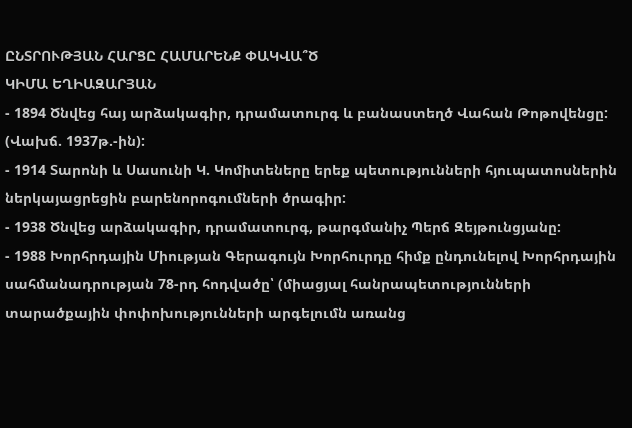ԸՆՏՐՈՒԹՅԱՆ ՀԱՐՑԸ ՀԱՄԱՐԵՆՔ ՓԱԿՎԱ՞Ծ
ԿԻՄԱ ԵՂԻԱԶԱՐՅԱՆ
- 1894 Ծնվեց հայ արձակագիր, դրամատուրգ և բանաստեղծ Վահան Թոթովենցը: (Վախճ. 1937թ.-ին):
- 1914 Տարոնի և Սասունի Կ. Կոմիտեները երեք պետությունների հյուպատոսներին ներկայացրեցին բարենորոգումների ծրագիր:
- 1938 Ծնվեց արձակագիր, դրամատուրգ, թարգմանիչ Պերճ Զեյթունցյանը:
- 1988 Խորհրդային Միության Գերագույն Խորհուրդը հիմք ընդունելով Խորհրդային սահմանադրության 78-րդ հոդվածը՝ (միացյալ հանրապետությունների տարածքային փոփոխությունների արգելումն առանց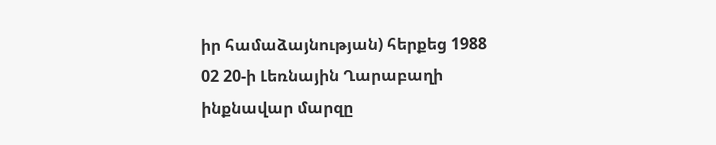իր համաձայնության) հերքեց 1988 02 20-ի Լեռնային Ղարաբաղի ինքնավար մարզը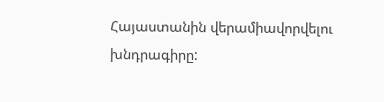Հայաստանին վերամիավորվելու խնդրագիրը: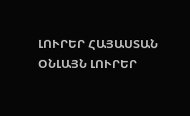ԼՈՒՐԵՐ ՀԱՅԱՍՏԱՆ
ՕՆԼԱՅՆ ԼՈՒՐԵՐ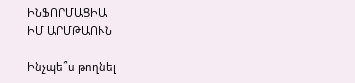ԻՆՖՈՐՄԱՑԻԱ
ԻՄ ԱՐՄԹԱՈՒՆ

Ինչպե՞ս թողնել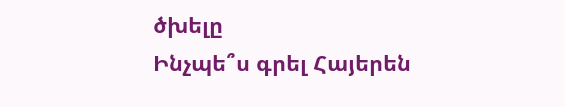ծխելը
Ինչպե՞ս գրել Հայերեն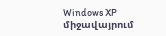Windows XP միջավայրում